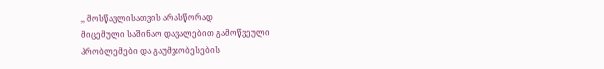,, მოსწავლისათვის არასწორად
მიცემული საშინაო დავალებით გამოწვეული
პრობლემები და გაუმჯობესების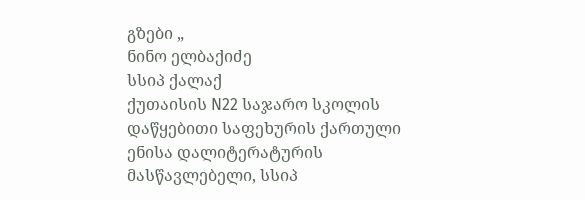გზები „
ნინო ელბაქიძე
სსიპ ქალაქ
ქუთაისის N22 საჯარო სკოლის დაწყებითი საფეხურის ქართული ენისა დალიტერატურის
მასწავლებელი, სსიპ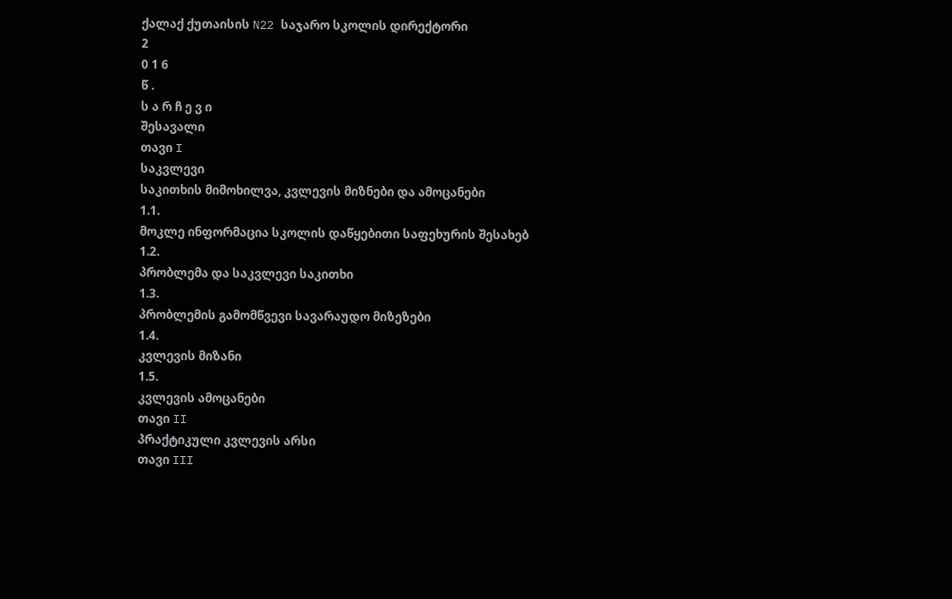ქალაქ ქუთაისის N22 საჯარო სკოლის დირექტორი
2
0 1 6
წ .
ს ა რ ჩ ე ვ ი
შესავალი
თავი I
საკვლევი
საკითხის მიმოხილვა, კვლევის მიზნები და ამოცანები
1.1.
მოკლე ინფორმაცია სკოლის დაწყებითი საფეხურის შესახებ
1.2.
პრობლემა და საკვლევი საკითხი
1.3.
პრობლემის გამომწვევი სავარაუდო მიზეზები
1.4.
კვლევის მიზანი
1.5.
კვლევის ამოცანები
თავი II
პრაქტიკული კვლევის არსი
თავი III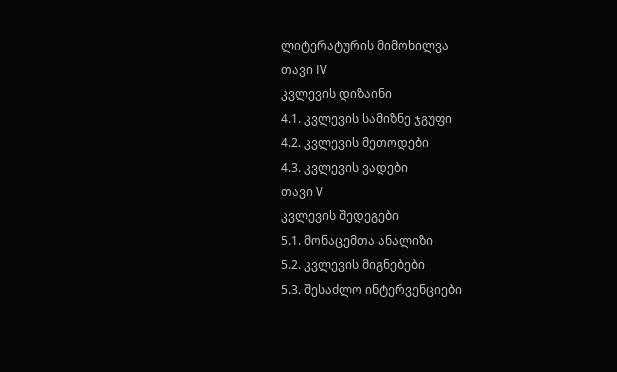ლიტერატურის მიმოხილვა
თავი IV
კვლევის დიზაინი
4.1. კვლევის სამიზნე ჯგუფი
4.2. კვლევის მეთოდები
4.3. კვლევის ვადები
თავი V
კვლევის შედეგები
5.1. მონაცემთა ანალიზი
5.2. კვლევის მიგნებები
5.3. შესაძლო ინტერვენციები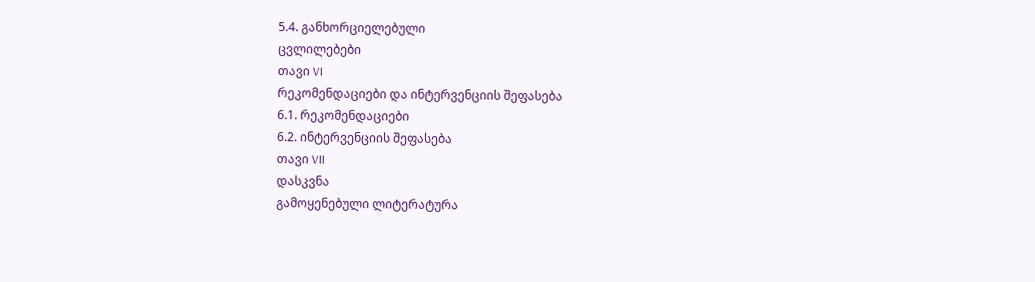5.4. განხორციელებული
ცვლილებები
თავი VI
რეკომენდაციები და ინტერვენციის შეფასება
6.1. რეკომენდაციები
6.2. ინტერვენციის შეფასება
თავი VII
დასკვნა
გამოყენებული ლიტერატურა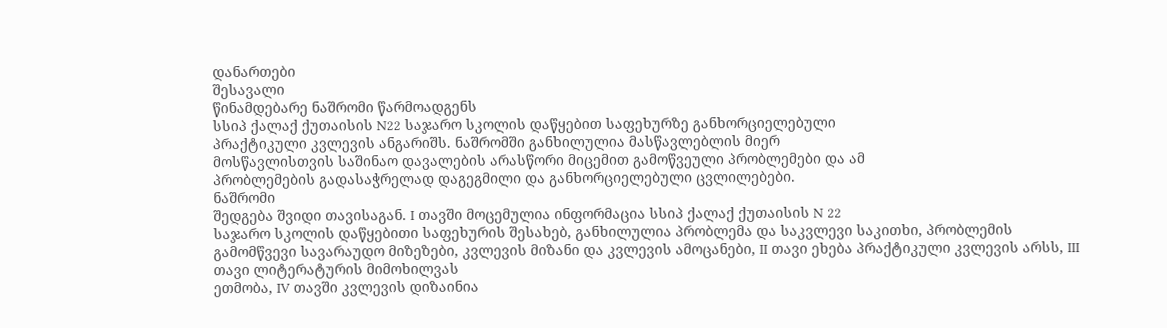დანართები
შესავალი
წინამდებარე ნაშრომი წარმოადგენს
სსიპ ქალაქ ქუთაისის N22 საჯარო სკოლის დაწყებით საფეხურზე განხორციელებული
პრაქტიკული კვლევის ანგარიშს. ნაშრომში განხილულია მასწავლებლის მიერ
მოსწავლისთვის საშინაო დავალების არასწორი მიცემით გამოწვეული პრობლემები და ამ
პრობლემების გადასაჭრელად დაგეგმილი და განხორციელებული ცვლილებები.
ნაშრომი
შედგება შვიდი თავისაგან. I თავში მოცემულია ინფორმაცია სსიპ ქალაქ ქუთაისის N 22
საჯარო სკოლის დაწყებითი საფეხურის შესახებ, განხილულია პრობლემა და საკვლევი საკითხი, პრობლემის გამომწვევი სავარაუდო მიზეზები, კვლევის მიზანი და კვლევის ამოცანები, II თავი ეხება პრაქტიკული კვლევის არსს, III თავი ლიტერატურის მიმოხილვას
ეთმობა, IV თავში კვლევის დიზაინია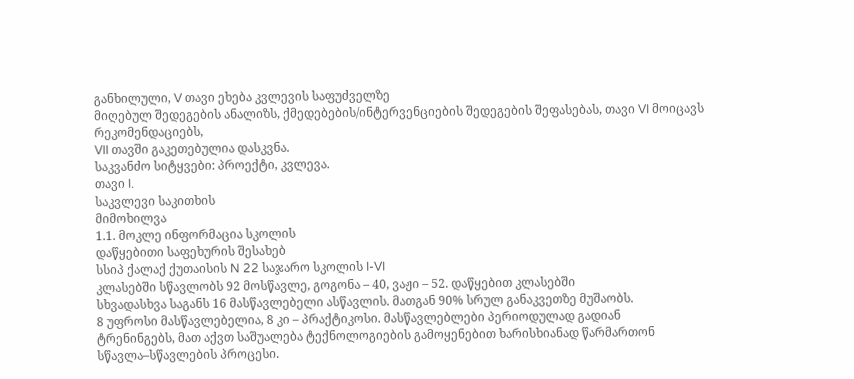განხილული, V თავი ეხება კვლევის საფუძველზე
მიღებულ შედეგების ანალიზს, ქმედებების/ინტერვენციების შედეგების შეფასებას, თავი VI მოიცავს რეკომენდაციებს,
VII თავში გაკეთებულია დასკვნა.
საკვანძო სიტყვები: პროექტი, კვლევა.
თავი I.
საკვლევი საკითხის
მიმოხილვა
1.1. მოკლე ინფორმაცია სკოლის
დაწყებითი საფეხურის შესახებ
სსიპ ქალაქ ქუთაისის N 22 საჯარო სკოლის I-VI
კლასებში სწავლობს 92 მოსწავლე, გოგონა – 40, ვაჟი – 52. დაწყებით კლასებში
სხვადასხვა საგანს 16 მასწავლებელი ასწავლის. მათგან 90% სრულ განაკვეთზე მუშაობს.
8 უფროსი მასწავლებელია, 8 კი – პრაქტიკოსი. მასწავლებლები პერიოდულად გადიან
ტრენინგებს, მათ აქვთ საშუალება ტექნოლოგიების გამოყენებით ხარისხიანად წარმართონ
სწავლა–სწავლების პროცესი.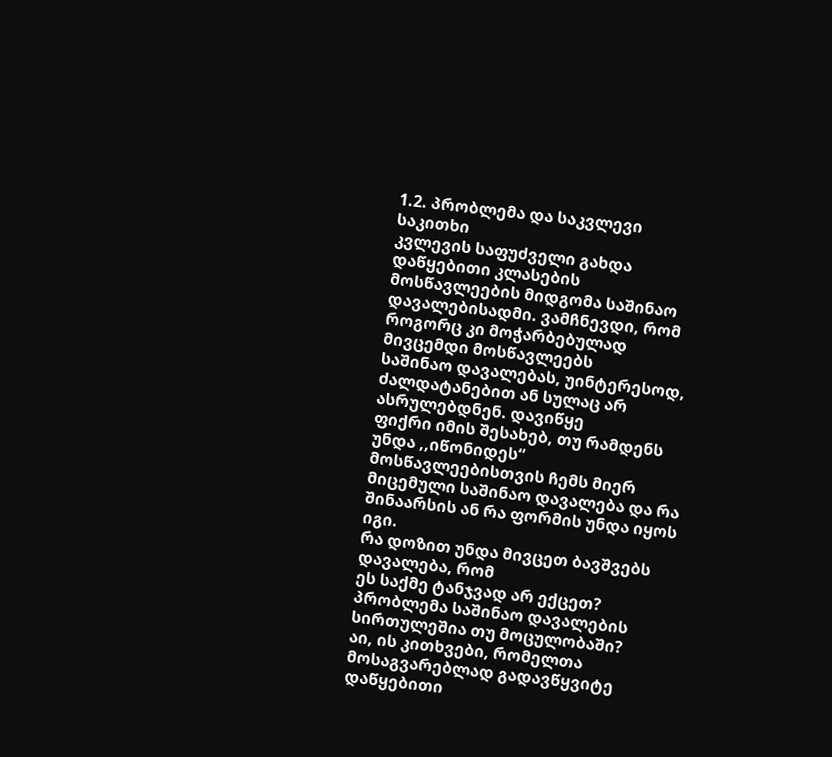1.2. პრობლემა და საკვლევი საკითხი
კვლევის საფუძველი გახდა დაწყებითი კლასების
მოსწავლეების მიდგომა საშინაო
დავალებისადმი. ვამჩნევდი, რომ როგორც კი მოჭარბებულად მივცემდი მოსწავლეებს
საშინაო დავალებას, უინტერესოდ, ძალდატანებით ან სულაც არ ასრულებდნენ. დავიწყე
ფიქრი იმის შესახებ, თუ რამდენს უნდა ,,იწონიდეს“ მოსწავლეებისთვის ჩემს მიერ
მიცემული საშინაო დავალება და რა შინაარსის ან რა ფორმის უნდა იყოს იგი.
რა დოზით უნდა მივცეთ ბავშვებს დავალება, რომ
ეს საქმე ტანჯვად არ ექცეთ? პრობლემა საშინაო დავალების სირთულეშია თუ მოცულობაში?
აი, ის კითხვები, რომელთა მოსაგვარებლად გადავწყვიტე დაწყებითი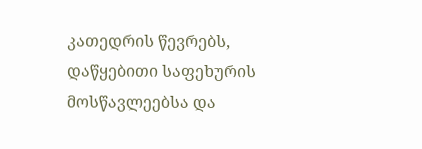კათედრის წევრებს,
დაწყებითი საფეხურის მოსწავლეებსა და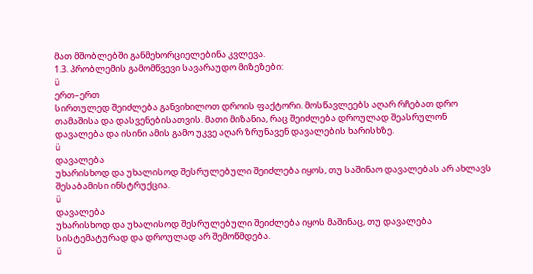მათ მშობლებში განმეხორციელებინა კვლევა.
1.3. პრობლემის გამომწვევი სავარაუდო მიზეზები:
ü
ერთ–ერთ
სირთულედ შეიძლება განვიხილოთ დროის ფაქტორი. მოსწავლეებს აღარ რჩებათ დრო
თამაშისა და დასვენებისათვის. მათი მიზანია, რაც შეიძლება დროულად შეასრულონ
დავალება და ისინი ამის გამო უკვე აღარ ზრუნავენ დავალების ხარისხზე.
ü
დავალება
უხარისხოდ და უხალისოდ შესრულებული შეიძლება იყოს, თუ საშინაო დავალებას არ ახლავს
შესაბამისი ინსტრუქცია.
ü
დავალება
უხარისხოდ და უხალისოდ შესრულებული შეიძლება იყოს მაშინაც, თუ დავალება
სისტემატურად და დროულად არ შემოწმდება.
ü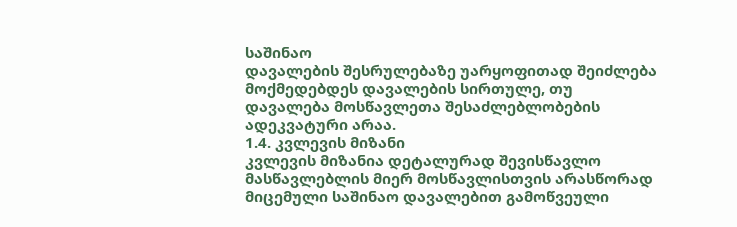საშინაო
დავალების შესრულებაზე უარყოფითად შეიძლება მოქმედებდეს დავალების სირთულე, თუ
დავალება მოსწავლეთა შესაძლებლობების ადეკვატური არაა.
1.4. კვლევის მიზანი
კვლევის მიზანია დეტალურად შევისწავლო
მასწავლებლის მიერ მოსწავლისთვის არასწორად მიცემული საშინაო დავალებით გამოწვეული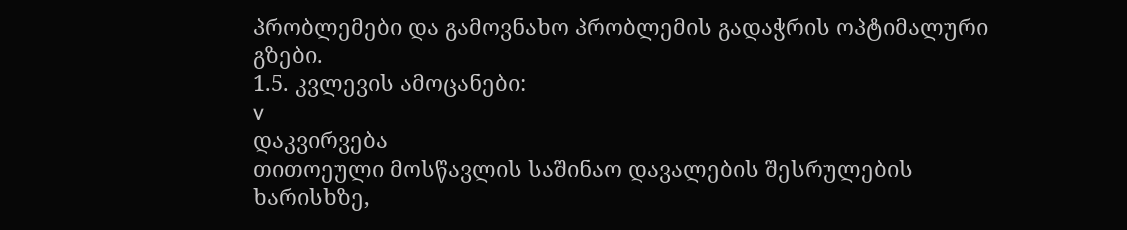პრობლემები და გამოვნახო პრობლემის გადაჭრის ოპტიმალური გზები.
1.5. კვლევის ამოცანები:
v
დაკვირვება
თითოეული მოსწავლის საშინაო დავალების შესრულების ხარისხზე,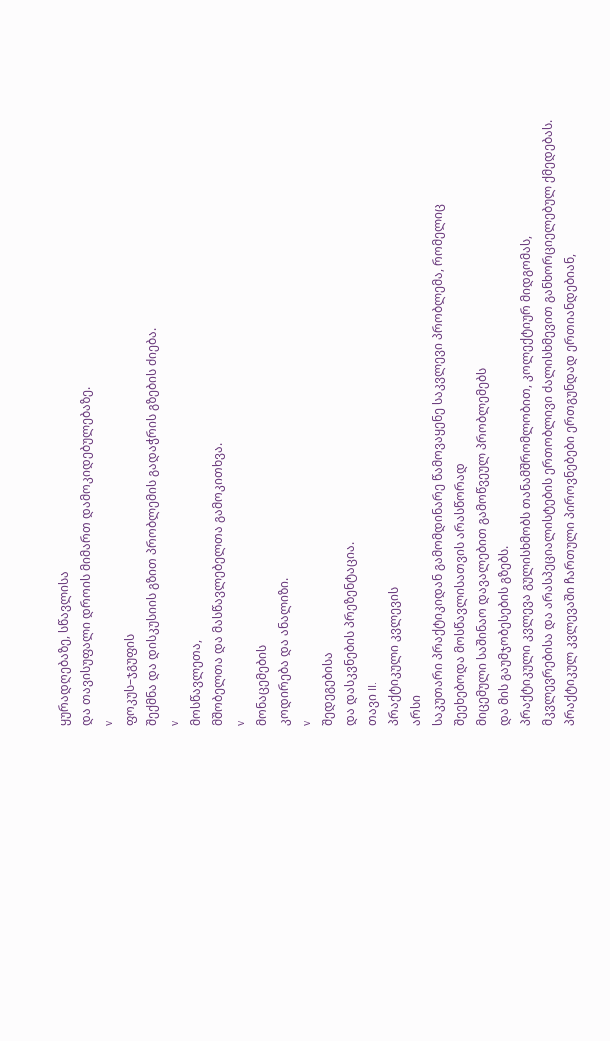ყურადღებაზე, სწავლისა
და თავისუფალი დროის მიმართ დამოკიდებულებაზე.
v
ფოკუს–ჯგუფის
შექმნა და დისკუსიის გზით პრობლემის გადაჭრის გზების ძიება.
v
მოსწავლეთა,
მშობელთა და მასწავლებელთა გამოკითხვა.
v
მონაცემების
კოდირება და ანალიზი.
v
შედეგებისა
და დასკვნების პრეზენტაცია.
თავი II.
პრაქტიკული კვლევის
არსი
საკუთარი პრაქტიკიდან გამომდინარე წამოვაყენე საკვლევი პრობლემა, რომელიც
შეეხებოდა მოსწავლისათვის არასწორად
მიცემული საშინაო დავალებით გამოწვეულ პრობლემებს
და მის გაუმჯობესების გზებს.
პრაქტიკული კვლევა გულისხმობს თანამშრომლობით, კოლექტიურ მიდგომას,
მკვლევრებისა და არასპეციალისტების ერთობლივი ძალისხმევით განხორციელებულ ქმედებას.
პრაქტიკულ კვლევაში ჩართული პიროვნებები ერთგუნდად ერთიანდებიან,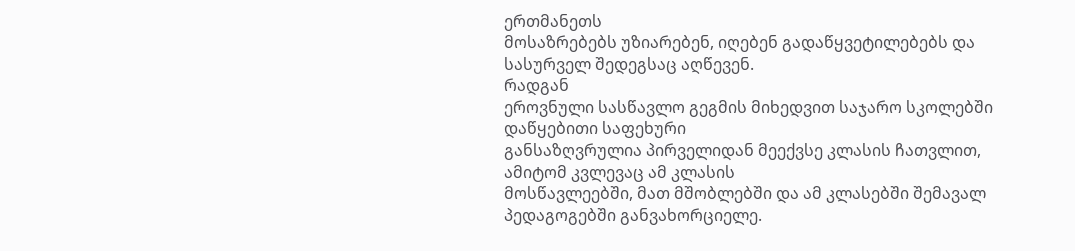ერთმანეთს
მოსაზრებებს უზიარებენ, იღებენ გადაწყვეტილებებს და სასურველ შედეგსაც აღწევენ.
რადგან
ეროვნული სასწავლო გეგმის მიხედვით საჯარო სკოლებში დაწყებითი საფეხური
განსაზღვრულია პირველიდან მეექვსე კლასის ჩათვლით, ამიტომ კვლევაც ამ კლასის
მოსწავლეებში, მათ მშობლებში და ამ კლასებში შემავალ პედაგოგებში განვახორციელე.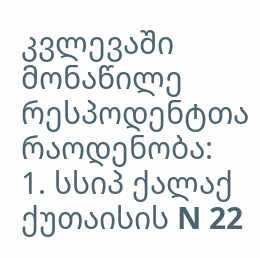კვლევაში მონაწილე რესპოდენტთა რაოდენობა:
1. სსიპ ქალაქ ქუთაისის N 22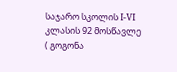საჯარო სკოლის I-VI კლასის 92 მოსწავლე
( გოგონა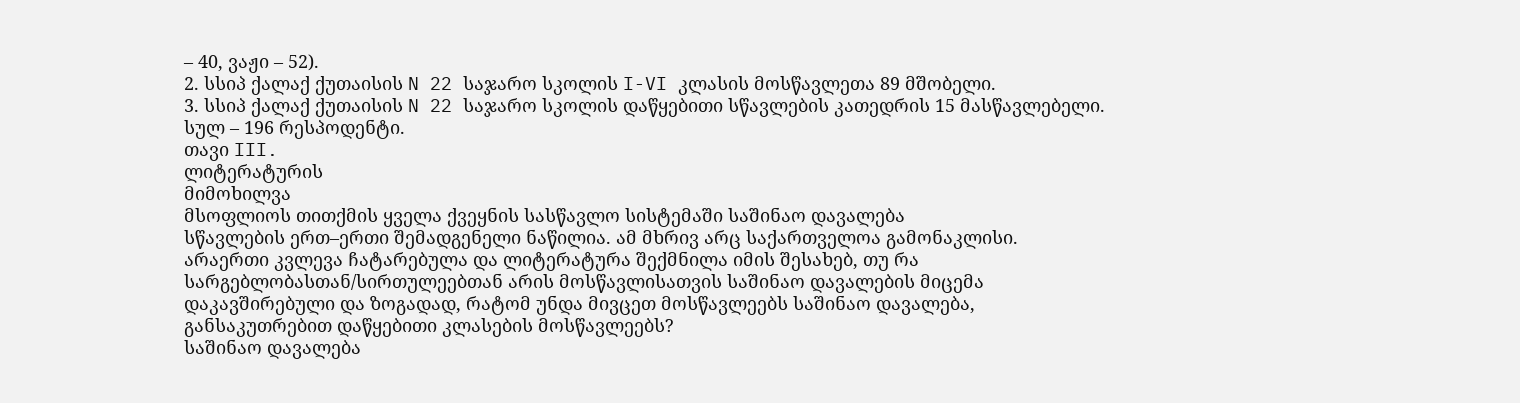– 40, ვაჟი – 52).
2. სსიპ ქალაქ ქუთაისის N 22 საჯარო სკოლის I-VI კლასის მოსწავლეთა 89 მშობელი.
3. სსიპ ქალაქ ქუთაისის N 22 საჯარო სკოლის დაწყებითი სწავლების კათედრის 15 მასწავლებელი.
სულ – 196 რესპოდენტი.
თავი III.
ლიტერატურის
მიმოხილვა
მსოფლიოს თითქმის ყველა ქვეყნის სასწავლო სისტემაში საშინაო დავალება
სწავლების ერთ–ერთი შემადგენელი ნაწილია. ამ მხრივ არც საქართველოა გამონაკლისი.
არაერთი კვლევა ჩატარებულა და ლიტერატურა შექმნილა იმის შესახებ, თუ რა
სარგებლობასთან/სირთულეებთან არის მოსწავლისათვის საშინაო დავალების მიცემა
დაკავშირებული და ზოგადად, რატომ უნდა მივცეთ მოსწავლეებს საშინაო დავალება,
განსაკუთრებით დაწყებითი კლასების მოსწავლეებს?
საშინაო დავალება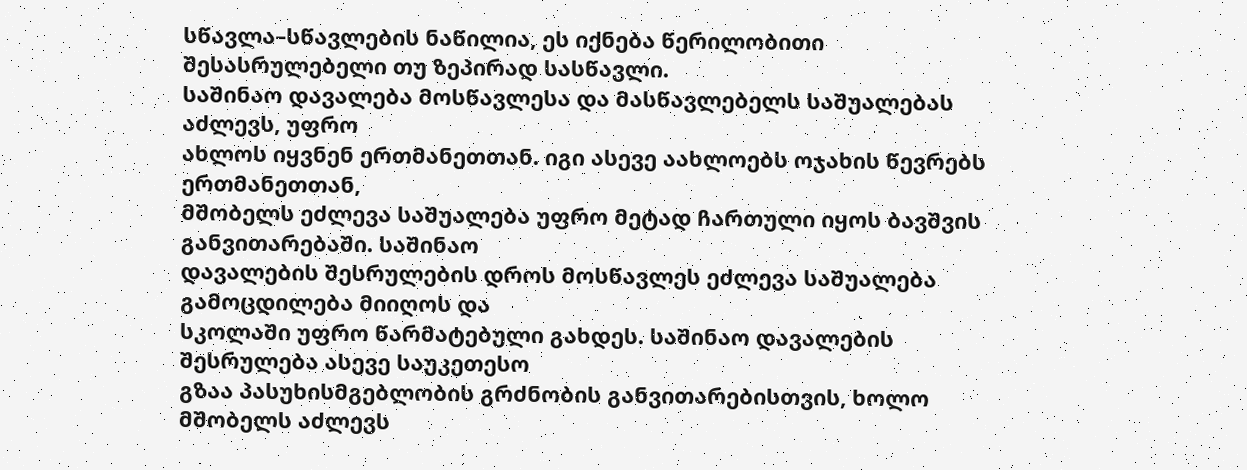სწავლა–სწავლების ნაწილია, ეს იქნება წერილობითი
შესასრულებელი თუ ზეპირად სასწავლი.
საშინაო დავალება მოსწავლესა და მასწავლებელს საშუალებას აძლევს, უფრო
ახლოს იყვნენ ერთმანეთთან. იგი ასევე აახლოებს ოჯახის წევრებს ერთმანეთთან,
მშობელს ეძლევა საშუალება უფრო მეტად ჩართული იყოს ბავშვის განვითარებაში. საშინაო
დავალების შესრულების დროს მოსწავლეს ეძლევა საშუალება გამოცდილება მიიღოს და
სკოლაში უფრო წარმატებული გახდეს. საშინაო დავალების შესრულება ასევე საუკეთესო
გზაა პასუხისმგებლობის გრძნობის განვითარებისთვის, ხოლო მშობელს აძლევს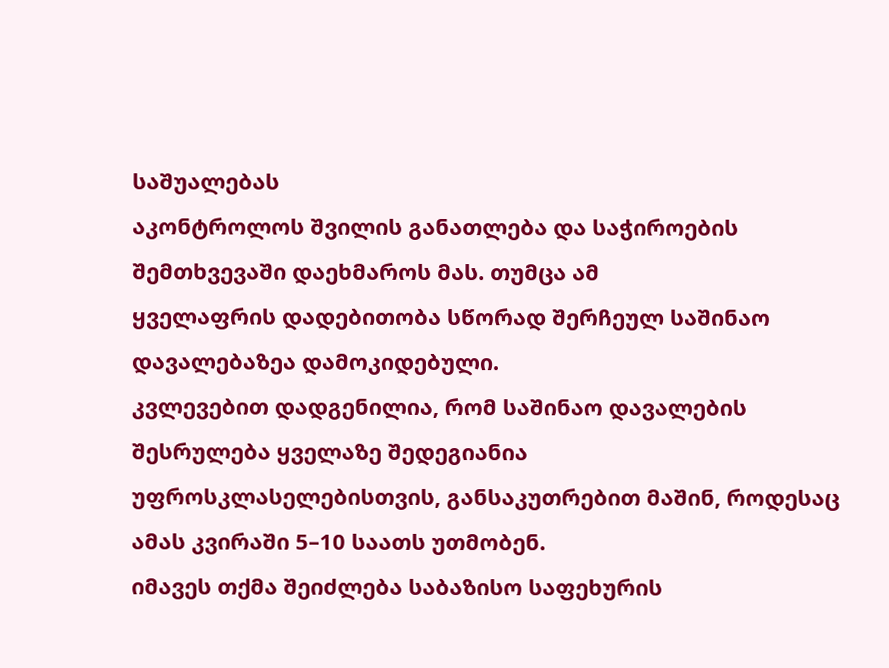საშუალებას
აკონტროლოს შვილის განათლება და საჭიროების შემთხვევაში დაეხმაროს მას. თუმცა ამ
ყველაფრის დადებითობა სწორად შერჩეულ საშინაო დავალებაზეა დამოკიდებული.
კვლევებით დადგენილია, რომ საშინაო დავალების შესრულება ყველაზე შედეგიანია
უფროსკლასელებისთვის, განსაკუთრებით მაშინ, როდესაც ამას კვირაში 5–10 საათს უთმობენ.
იმავეს თქმა შეიძლება საბაზისო საფეხურის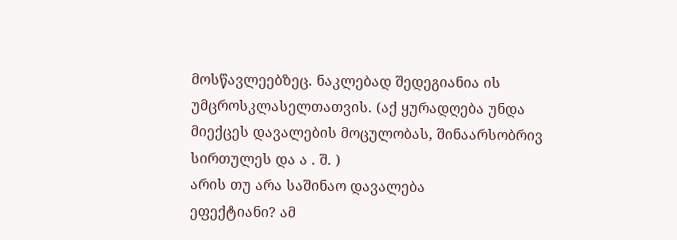მოსწავლეებზეც. ნაკლებად შედეგიანია ის
უმცროსკლასელთათვის. (აქ ყურადღება უნდა
მიექცეს დავალების მოცულობას, შინაარსობრივ სირთულეს და ა . შ. )
არის თუ არა საშინაო დავალება
ეფექტიანი? ამ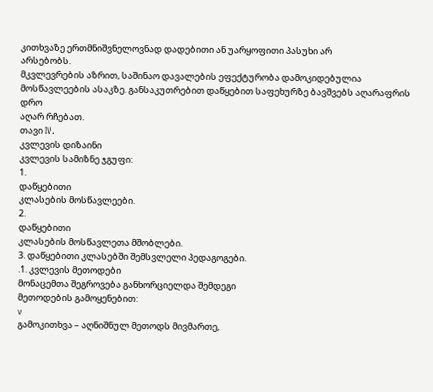კითხვაზე ერთმნიშვნელოვნად დადებითი ან უარყოფითი პასუხი არ
არსებობს.
მკვლევრების აზრით, საშინაო დავალების ეფექტურობა დამოკიდებულია
მოსწავლეების ასაკზე. განსაკუთრებით დაწყებით საფეხურზე ბავშვებს აღარაფრის დრო
აღარ რჩებათ.
თავი IV.
კვლევის დიზაინი
კვლევის სამიზნე ჯგუფი:
1.
დაწყებითი
კლასების მოსწავლეები.
2.
დაწყებითი
კლასების მოსწავლეთა მშობლები.
3. დაწყებითი კლასებში შემსვლელი პედაგოგები.
.1. კვლევის მეთოდები
მონაცემთა შეგროვება განხორციელდა შემდეგი
მეთოდების გამოყენებით:
v
გამოკითხვა – აღნიშნულ მეთოდს მივმართე,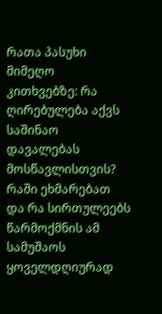რათა პასუხი მიმეღო
კითხვებზე: რა ღირებულება აქვს საშინაო დავალებას მოსწავლისთვის? რაში ეხმარებათ
და რა სირთულეებს წარმოქმნის ამ სამუშაოს ყოველდღიურად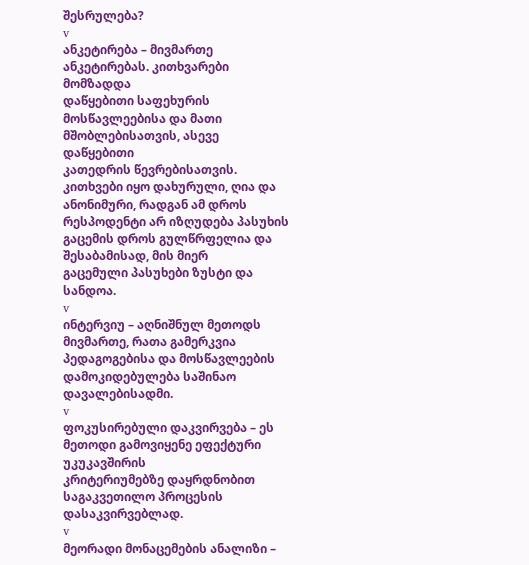შესრულება?
v
ანკეტირება – მივმართე ანკეტირებას. კითხვარები მომზადდა
დაწყებითი საფეხურის მოსწავლეებისა და მათი მშობლებისათვის, ასევე დაწყებითი
კათედრის წევრებისათვის. კითხვები იყო დახურული, ღია და ანონიმური, რადგან ამ დროს
რესპოდენტი არ იზღუდება პასუხის გაცემის დროს გულწრფელია და შესაბამისად, მის მიერ
გაცემული პასუხები ზუსტი და სანდოა.
v
ინტერვიუ – აღნიშნულ მეთოდს მივმართე, რათა გამერკვია
პედაგოგებისა და მოსწავლეების დამოკიდებულება საშინაო დავალებისადმი.
v
ფოკუსირებული დაკვირვება – ეს მეთოდი გამოვიყენე ეფექტური უკუკავშირის
კრიტერიუმებზე დაყრდნობით საგაკვეთილო პროცესის დასაკვირვებლად.
v
მეორადი მონაცემების ანალიზი –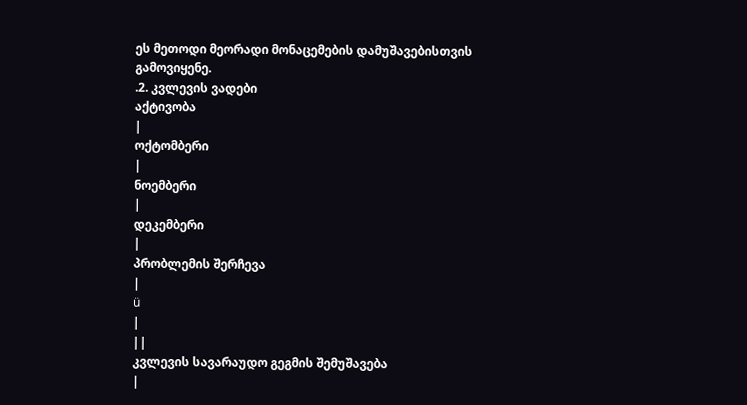ეს მეთოდი მეორადი მონაცემების დამუშავებისთვის
გამოვიყენე.
.2. კვლევის ვადები
აქტივობა
|
ოქტომბერი
|
ნოემბერი
|
დეკემბერი
|
პრობლემის შერჩევა
|
ü
|
||
კვლევის სავარაუდო გეგმის შემუშავება
|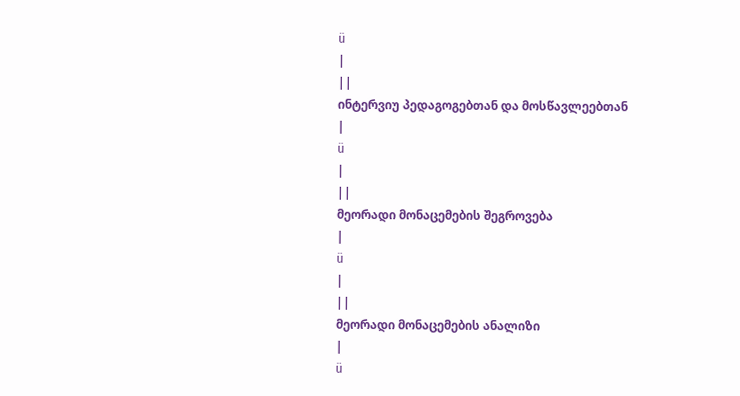ü
|
||
ინტერვიუ პედაგოგებთან და მოსწავლეებთან
|
ü
|
||
მეორადი მონაცემების შეგროვება
|
ü
|
||
მეორადი მონაცემების ანალიზი
|
ü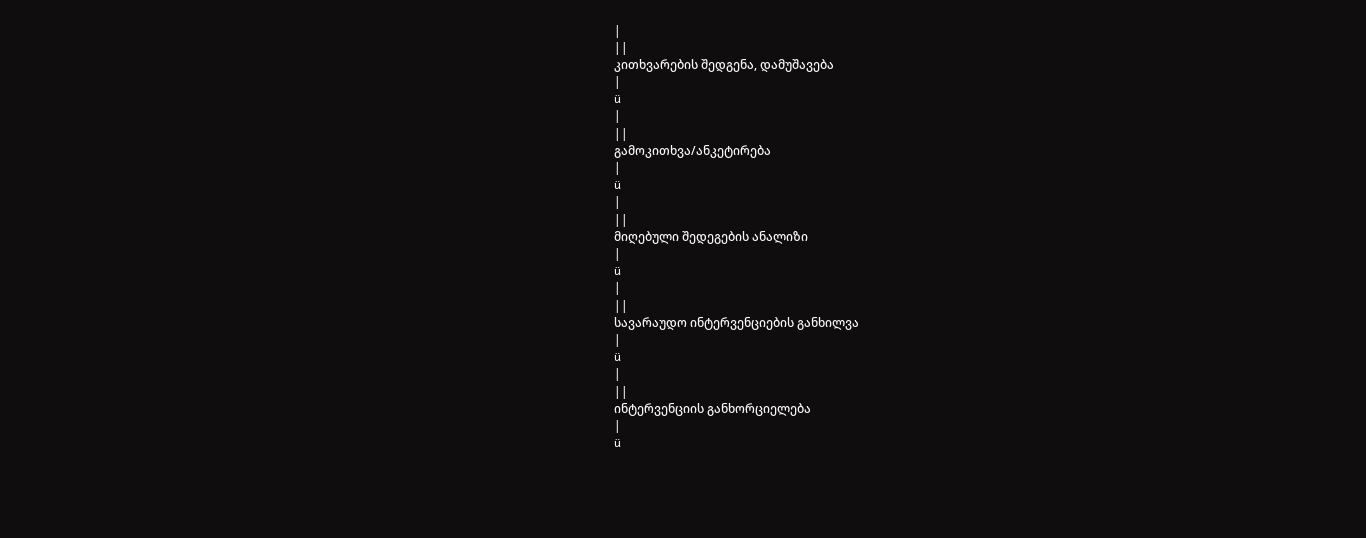|
||
კითხვარების შედგენა, დამუშავება
|
ü
|
||
გამოკითხვა/ანკეტირება
|
ü
|
||
მიღებული შედეგების ანალიზი
|
ü
|
||
სავარაუდო ინტერვენციების განხილვა
|
ü
|
||
ინტერვენციის განხორციელება
|
ü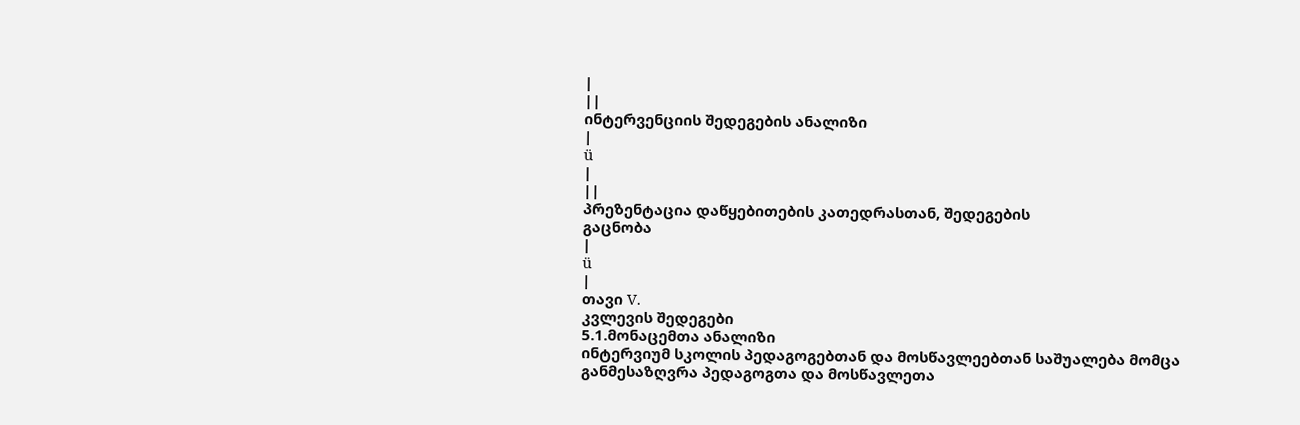|
||
ინტერვენციის შედეგების ანალიზი
|
ü
|
||
პრეზენტაცია დაწყებითების კათედრასთან, შედეგების
გაცნობა
|
ü
|
თავი V.
კვლევის შედეგები
5.1.მონაცემთა ანალიზი
ინტერვიუმ სკოლის პედაგოგებთან და მოსწავლეებთან საშუალება მომცა
განმესაზღვრა პედაგოგთა და მოსწავლეთა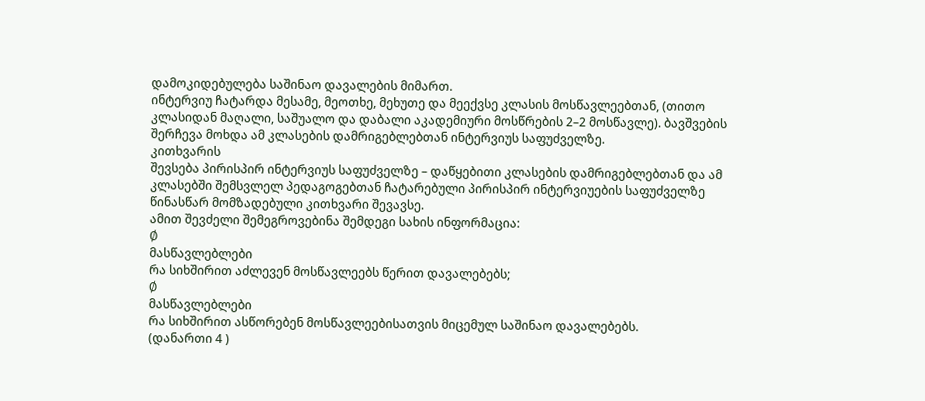დამოკიდებულება საშინაო დავალების მიმართ.
ინტერვიუ ჩატარდა მესამე, მეოთხე, მეხუთე და მეექვსე კლასის მოსწავლეებთან, (თითო
კლასიდან მაღალი, საშუალო და დაბალი აკადემიური მოსწრების 2–2 მოსწავლე). ბავშვების
შერჩევა მოხდა ამ კლასების დამრიგებლებთან ინტერვიუს საფუძველზე.
კითხვარის
შევსება პირისპირ ინტერვიუს საფუძველზე – დაწყებითი კლასების დამრიგებლებთან და ამ
კლასებში შემსვლელ პედაგოგებთან ჩატარებული პირისპირ ინტერვიუების საფუძველზე
წინასწარ მომზადებული კითხვარი შევავსე.
ამით შევძელი შემეგროვებინა შემდეგი სახის ინფორმაცია:
Ø
მასწავლებლები
რა სიხშირით აძლევენ მოსწავლეებს წერით დავალებებს;
Ø
მასწავლებლები
რა სიხშირით ასწორებენ მოსწავლეებისათვის მიცემულ საშინაო დავალებებს.
(დანართი 4 )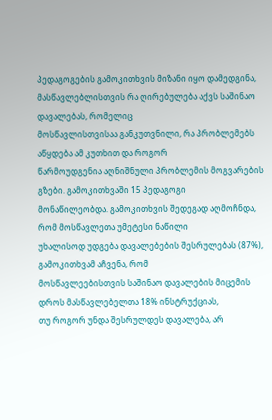პედაგოგების გამოკითხვის მიზანი იყო დამედგინა, მასწავლებლისთვის რა ღირებულება აქვს საშინაო დავალებას, რომელიც
მოსწავლისთვისაა განკუთვნილი, რა პრობლემებს აწყდება ამ კუთხით და როგორ
წარმოუდგენია აღნიშნული პრობლემის მოგვარების გზები. გამოკითხვაში 15 პედაგოგი
მონაწილეობდა. გამოკითხვის შედეგად აღმოჩნდა, რომ მოსწავლეთა უმეტესი ნაწილი
უხალისოდ უდგება დავალებების შესრულებას (87%), გამოკითხვამ აჩვენა, რომ
მოსწავლეებისთვის საშინაო დავალების მიცემის დროს მასწავლებელთა 18% ინსტრუქციას,
თუ როგორ უნდა შესრულდეს დავალება, არ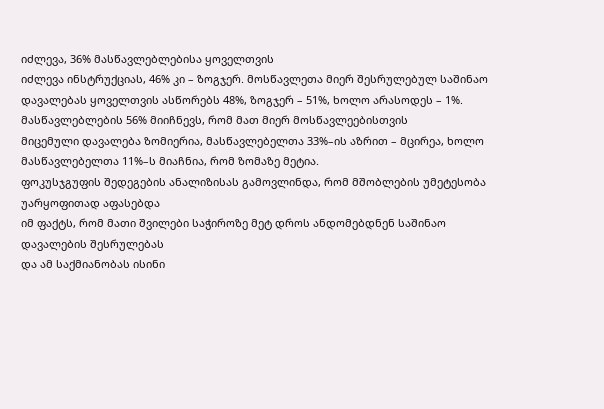იძლევა, 36% მასწავლებლებისა ყოველთვის
იძლევა ინსტრუქციას, 46% კი – ზოგჯერ. მოსწავლეთა მიერ შესრულებულ საშინაო
დავალებას ყოველთვის ასწორებს 48%, ზოგჯერ – 51%, ხოლო არასოდეს – 1%. მასწავლებლების 56% მიიჩნევს, რომ მათ მიერ მოსწავლეებისთვის
მიცემული დავალება ზომიერია, მასწავლებელთა 33%–ის აზრით – მცირეა, ხოლო
მასწავლებელთა 11%–ს მიაჩნია, რომ ზომაზე მეტია.
ფოკუსჯგუფის შედეგების ანალიზისას გამოვლინდა, რომ მშობლების უმეტესობა უარყოფითად აფასებდა
იმ ფაქტს, რომ მათი შვილები საჭიროზე მეტ დროს ანდომებდნენ საშინაო დავალების შესრულებას
და ამ საქმიანობას ისინი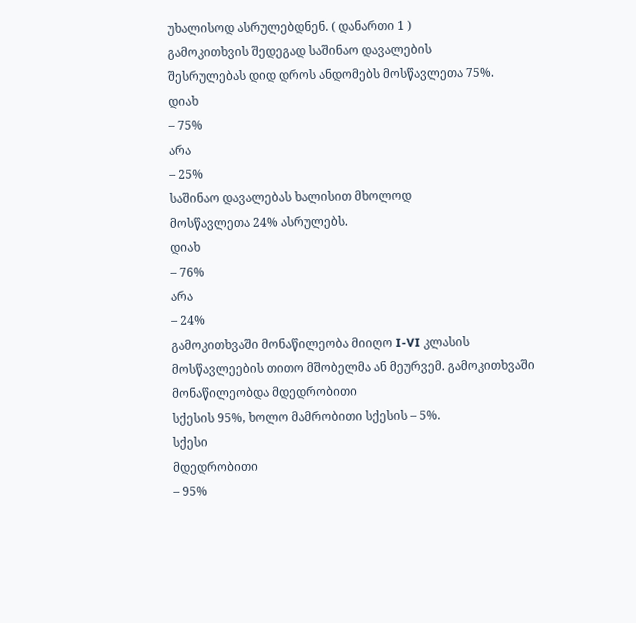უხალისოდ ასრულებდნენ. ( დანართი 1 )
გამოკითხვის შედეგად საშინაო დავალების
შესრულებას დიდ დროს ანდომებს მოსწავლეთა 75%.
დიახ
– 75%
არა
– 25%
საშინაო დავალებას ხალისით მხოლოდ
მოსწავლეთა 24% ასრულებს.
დიახ
– 76%
არა
– 24%
გამოკითხვაში მონაწილეობა მიიღო I-VI კლასის
მოსწავლეების თითო მშობელმა ან მეურვემ. გამოკითხვაში მონაწილეობდა მდედრობითი
სქესის 95%, ხოლო მამრობითი სქესის – 5%.
სქესი
მდედრობითი
– 95%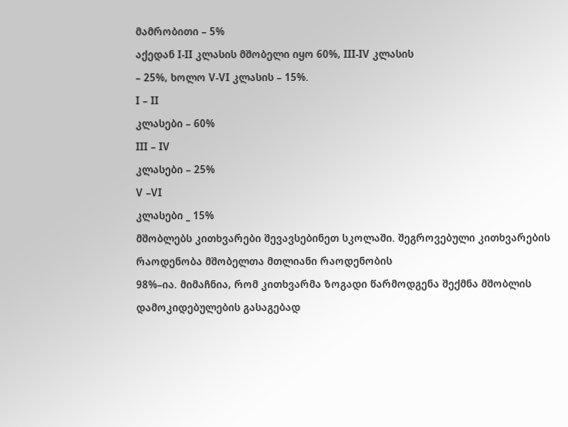მამრობითი – 5%
აქედან I-II კლასის მშობელი იყო 60%, III-IV კლასის
– 25%, ხოლო V-VI კლასის – 15%.
I – II
კლასები – 60%
III – IV
კლასები – 25%
V –VI
კლასები _ 15%
მშობლებს კითხვარები შევავსებინეთ სკოლაში. შეგროვებული კითხვარების
რაოდენობა მშობელთა მთლიანი რაოდენობის
98%–ია. მიმაჩნია, რომ კითხვარმა ზოგადი წარმოდგენა შექმნა მშობლის
დამოკიდებულების გასაგებად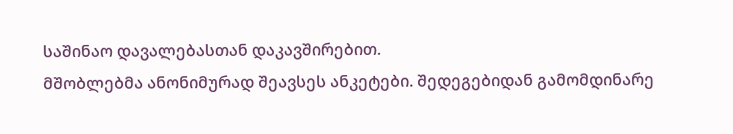საშინაო დავალებასთან დაკავშირებით.
მშობლებმა ანონიმურად შეავსეს ანკეტები. შედეგებიდან გამომდინარე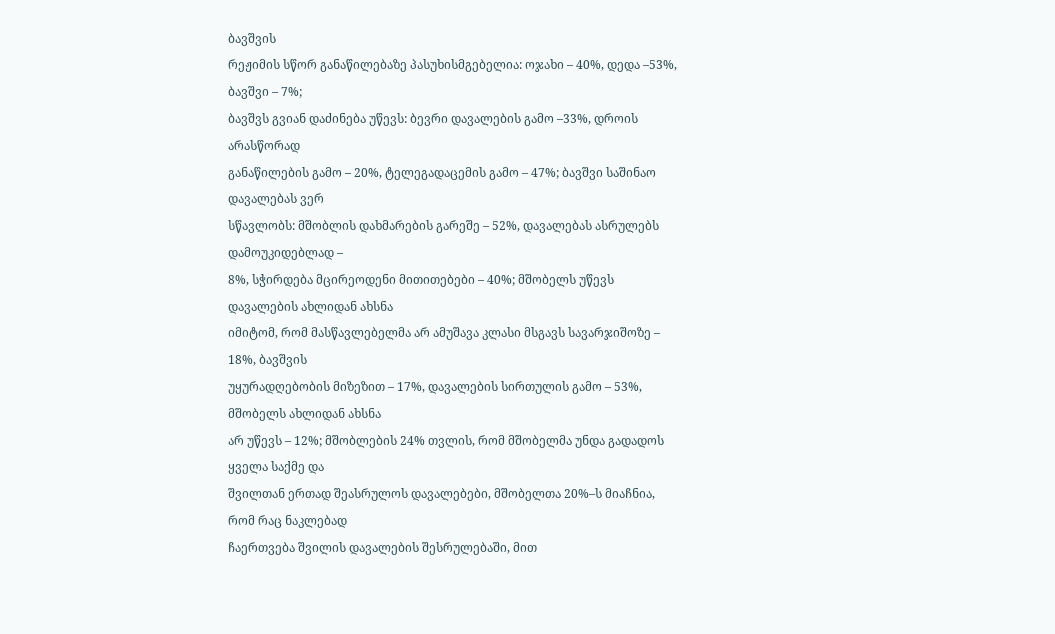ბავშვის
რეჟიმის სწორ განაწილებაზე პასუხისმგებელია: ოჯახი – 40%, დედა –53%, ბავშვი – 7%;
ბავშვს გვიან დაძინება უწევს: ბევრი დავალების გამო –33%, დროის არასწორად
განაწილების გამო – 20%, ტელეგადაცემის გამო – 47%; ბავშვი საშინაო დავალებას ვერ
სწავლობს: მშობლის დახმარების გარეშე – 52%, დავალებას ასრულებს დამოუკიდებლად –
8%, სჭირდება მცირეოდენი მითითებები – 40%; მშობელს უწევს დავალების ახლიდან ახსნა
იმიტომ, რომ მასწავლებელმა არ ამუშავა კლასი მსგავს სავარჯიშოზე – 18%, ბავშვის
უყურადღებობის მიზეზით – 17%, დავალების სირთულის გამო – 53%, მშობელს ახლიდან ახსნა
არ უწევს – 12%; მშობლების 24% თვლის, რომ მშობელმა უნდა გადადოს ყველა საქმე და
შვილთან ერთად შეასრულოს დავალებები, მშობელთა 20%–ს მიაჩნია, რომ რაც ნაკლებად
ჩაერთვება შვილის დავალების შესრულებაში, მით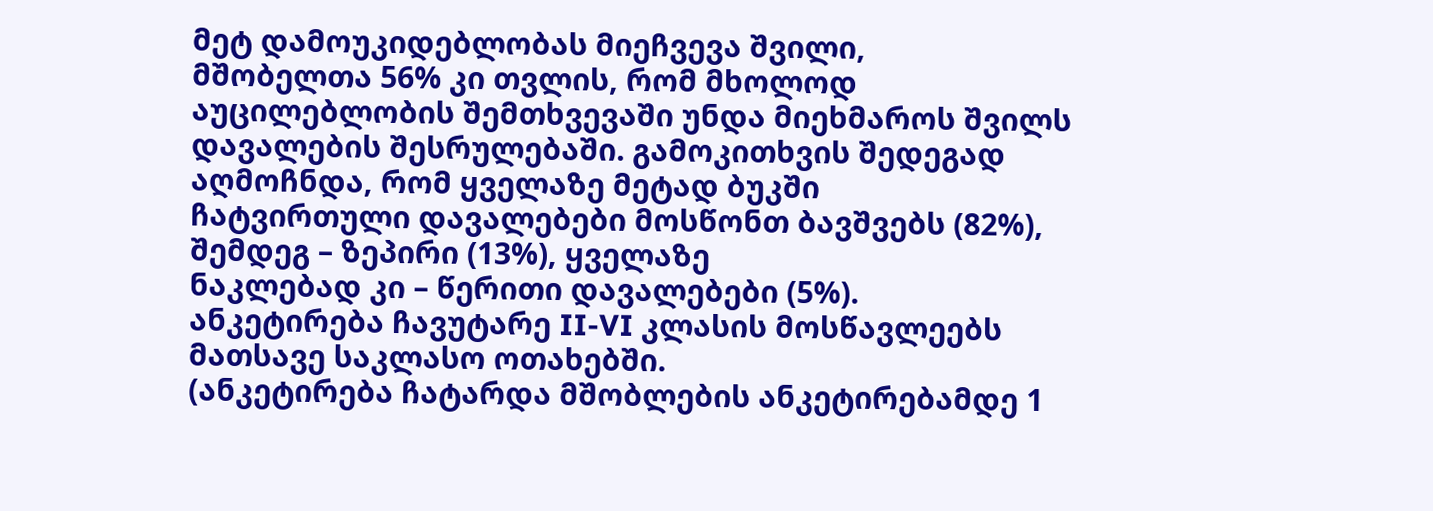მეტ დამოუკიდებლობას მიეჩვევა შვილი,
მშობელთა 56% კი თვლის, რომ მხოლოდ აუცილებლობის შემთხვევაში უნდა მიეხმაროს შვილს
დავალების შესრულებაში. გამოკითხვის შედეგად აღმოჩნდა, რომ ყველაზე მეტად ბუკში
ჩატვირთული დავალებები მოსწონთ ბავშვებს (82%), შემდეგ – ზეპირი (13%), ყველაზე
ნაკლებად კი – წერითი დავალებები (5%).
ანკეტირება ჩავუტარე II-VI კლასის მოსწავლეებს მათსავე საკლასო ოთახებში.
(ანკეტირება ჩატარდა მშობლების ანკეტირებამდე 1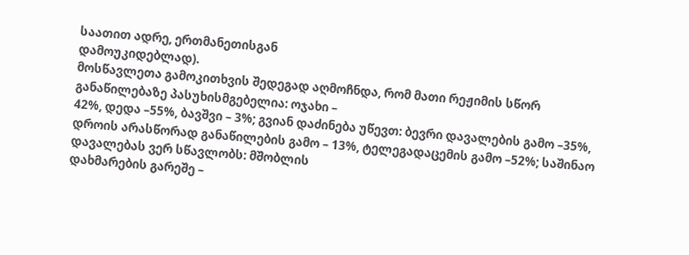საათით ადრე, ერთმანეთისგან
დამოუკიდებლად).
მოსწავლეთა გამოკითხვის შედეგად აღმოჩნდა, რომ მათი რეჟიმის სწორ
განაწილებაზე პასუხისმგებელია: ოჯახი –
42%, დედა –55%, ბავშვი – 3%; გვიან დაძინება უწევთ: ბევრი დავალების გამო –35%,
დროის არასწორად განაწილების გამო – 13%, ტელეგადაცემის გამო –52%; საშინაო დავალებას ვერ სწავლობს: მშობლის
დახმარების გარეშე –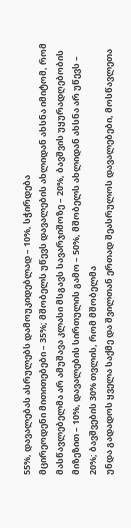55%, დავალებას ასრულებს დამოუკიდებლად – 10%, სჭირდება
მცირეოდენი მითითებები – 35%; მშობელს უწევს დავალების ახლიდან ახსნა იმიტომ, რომ
მასწავლებელმა არ ამუშავა კლასი მსგავს სავარჯიშოზე – 20%, ბავშვის უყურადღებობის
მიზეზით – 10%, დავალების სირთულის გამო – 50%, მშობელს ახლიდან ახსნა არ უწევს –
20%; ბავშვების 30% თვლის, რომ მშობელმა
უნდა გადადოს ყველა საქმე და შვილთან ერთად შეასრულოს დავალებები, მოსწავლეთა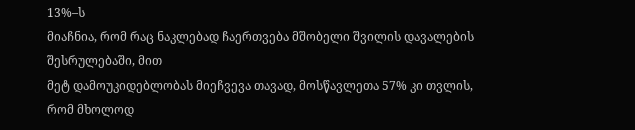13%–ს
მიაჩნია, რომ რაც ნაკლებად ჩაერთვება მშობელი შვილის დავალების შესრულებაში, მით
მეტ დამოუკიდებლობას მიეჩვევა თავად, მოსწავლეთა 57% კი თვლის, რომ მხოლოდ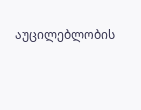აუცილებლობის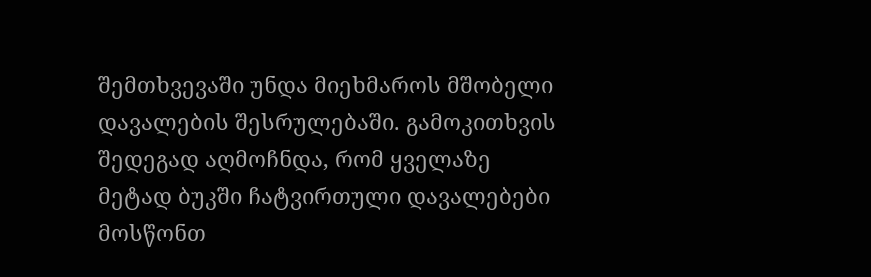შემთხვევაში უნდა მიეხმაროს მშობელი დავალების შესრულებაში. გამოკითხვის
შედეგად აღმოჩნდა, რომ ყველაზე მეტად ბუკში ჩატვირთული დავალებები მოსწონთ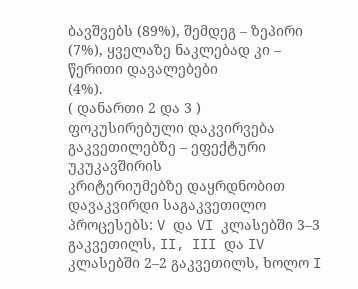ბავშვებს (89%), შემდეგ – ზეპირი (7%), ყველაზე ნაკლებად კი – წერითი დავალებები
(4%).
( დანართი 2 და 3 )
ფოკუსირებული დაკვირვება გაკვეთილებზე – ეფექტური უკუკავშირის
კრიტერიუმებზე დაყრდნობით დავაკვირდი საგაკვეთილო პროცესებს: V და VI კლასებში 3–3
გაკვეთილს, II, III და IV კლასებში 2–2 გაკვეთილს, ხოლო I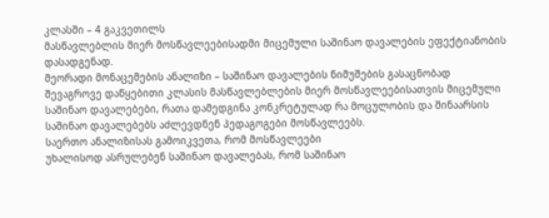კლასში – 4 გაკვეთილს
მასწავლებლის მიერ მოსწავლეებისადმი მიცემული საშინაო დავალების ეფექტიანობის
დასადგენად.
მეორადი მონაცემების ანალიზი – საშინაო დავალების ნიმუშების გასაცნობად
შევაგროვე დაწყებითი კლასის მასწავლებლების მიერ მოსწავლეებისათვის მიცემული
საშინაო დავალებები, რათა დამედგინა კონკრეტულად რა მოცულობის და შინაარსის
საშინაო დავალებებს აძლევდნენ პედაგოგები მოსწავლეებს.
საერთო ანალიზისას გამოიკვეთა, რომ მოსწავლეები
უხალისოდ ასრულებენ საშინაო დავალებას, რომ საშინაო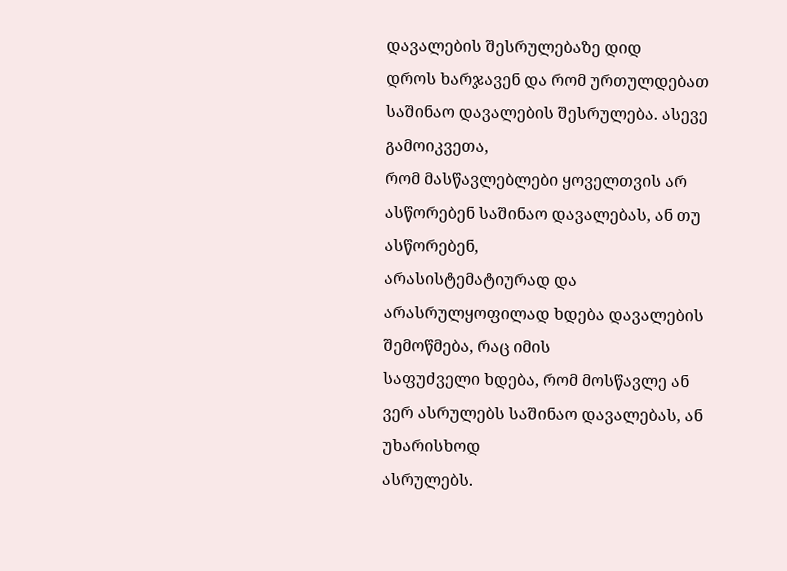დავალების შესრულებაზე დიდ
დროს ხარჯავენ და რომ ურთულდებათ საშინაო დავალების შესრულება. ასევე გამოიკვეთა,
რომ მასწავლებლები ყოველთვის არ ასწორებენ საშინაო დავალებას, ან თუ ასწორებენ,
არასისტემატიურად და არასრულყოფილად ხდება დავალების შემოწმება, რაც იმის
საფუძველი ხდება, რომ მოსწავლე ან ვერ ასრულებს საშინაო დავალებას, ან უხარისხოდ
ასრულებს.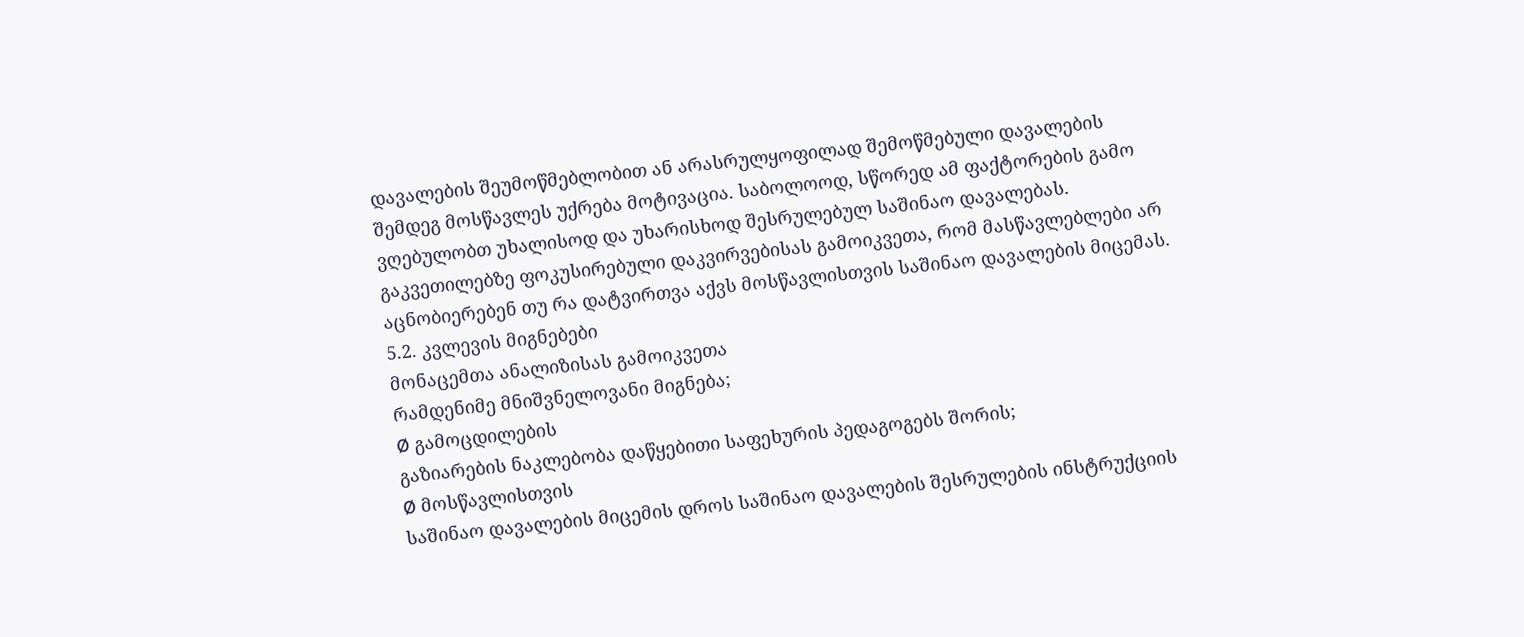დავალების შეუმოწმებლობით ან არასრულყოფილად შემოწმებული დავალების
შემდეგ მოსწავლეს უქრება მოტივაცია. საბოლოოდ, სწორედ ამ ფაქტორების გამო
ვღებულობთ უხალისოდ და უხარისხოდ შესრულებულ საშინაო დავალებას.
გაკვეთილებზე ფოკუსირებული დაკვირვებისას გამოიკვეთა, რომ მასწავლებლები არ
აცნობიერებენ თუ რა დატვირთვა აქვს მოსწავლისთვის საშინაო დავალების მიცემას.
5.2. კვლევის მიგნებები
მონაცემთა ანალიზისას გამოიკვეთა
რამდენიმე მნიშვნელოვანი მიგნება;
Ø გამოცდილების
გაზიარების ნაკლებობა დაწყებითი საფეხურის პედაგოგებს შორის;
Ø მოსწავლისთვის
საშინაო დავალების მიცემის დროს საშინაო დავალების შესრულების ინსტრუქციის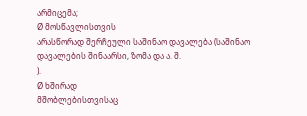არმიცემა;
Ø მოსწავლისთვის
არასწორად შერჩეული საშინაო დავალება (საშინაო დავალების შინაარსი, ზომა და ა. შ.
).
Ø ხშირად
მშობლებისთვისაც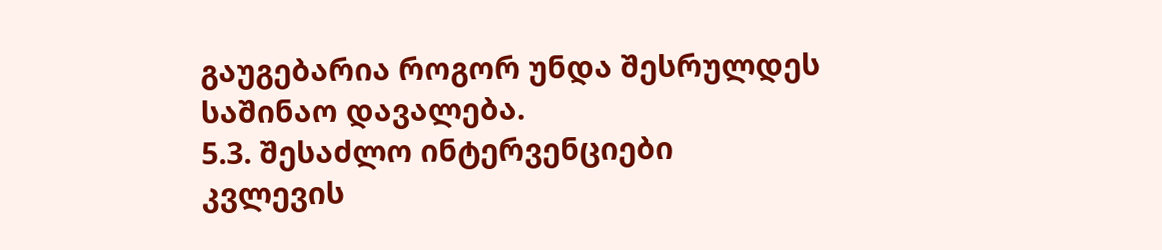გაუგებარია როგორ უნდა შესრულდეს საშინაო დავალება.
5.3. შესაძლო ინტერვენციები
კვლევის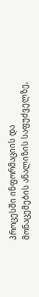პროცესში ინფორმაციის და
მონაცემების ანალიზის საფუძველზე,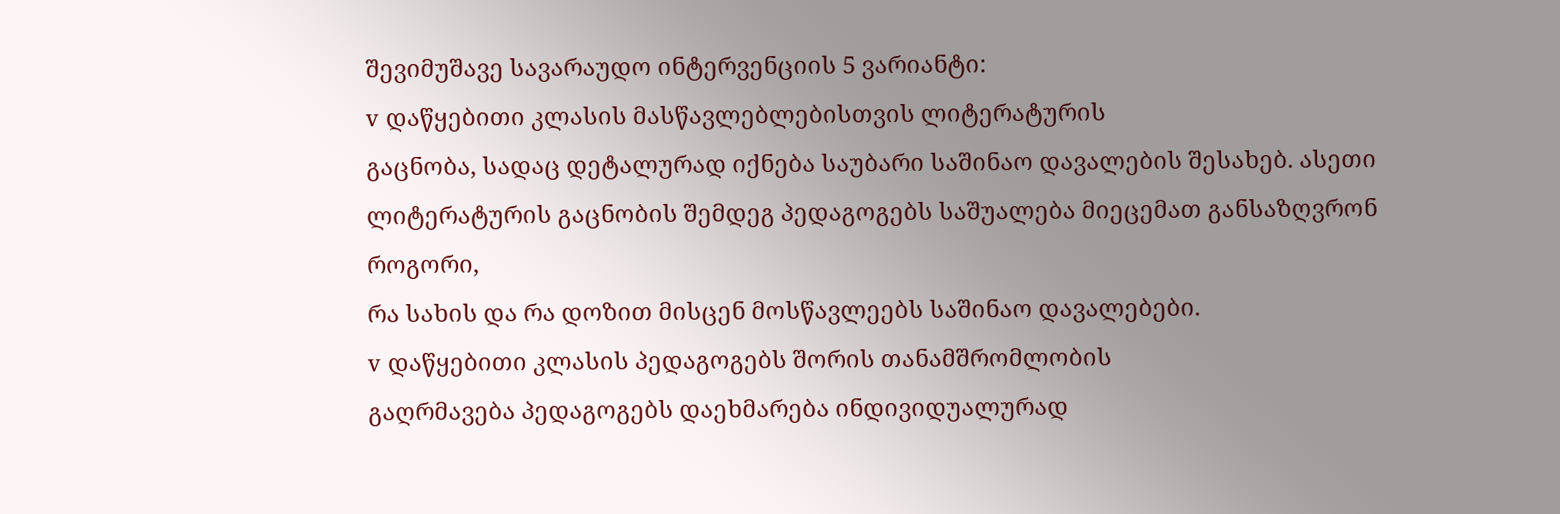შევიმუშავე სავარაუდო ინტერვენციის 5 ვარიანტი:
v დაწყებითი კლასის მასწავლებლებისთვის ლიტერატურის
გაცნობა, სადაც დეტალურად იქნება საუბარი საშინაო დავალების შესახებ. ასეთი
ლიტერატურის გაცნობის შემდეგ პედაგოგებს საშუალება მიეცემათ განსაზღვრონ როგორი,
რა სახის და რა დოზით მისცენ მოსწავლეებს საშინაო დავალებები.
v დაწყებითი კლასის პედაგოგებს შორის თანამშრომლობის
გაღრმავება პედაგოგებს დაეხმარება ინდივიდუალურად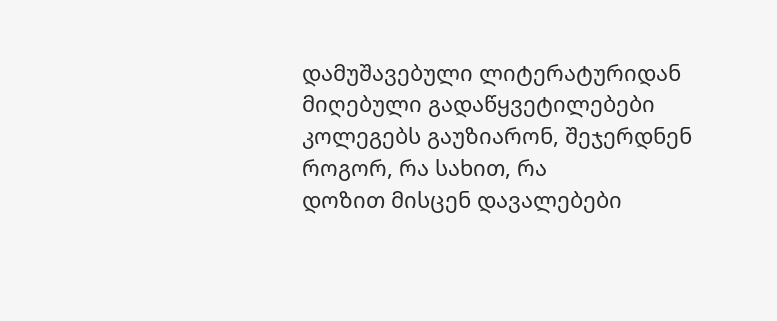დამუშავებული ლიტერატურიდან
მიღებული გადაწყვეტილებები კოლეგებს გაუზიარონ, შეჯერდნენ როგორ, რა სახით, რა
დოზით მისცენ დავალებები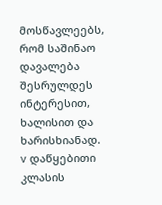მოსწავლეებს, რომ საშინაო დავალება შესრულდეს ინტერესით,
ხალისით და ხარისხიანად.
v დაწყებითი კლასის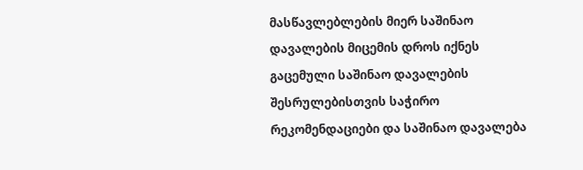მასწავლებლების მიერ საშინაო
დავალების მიცემის დროს იქნეს გაცემული საშინაო დავალების შესრულებისთვის საჭირო
რეკომენდაციები და საშინაო დავალება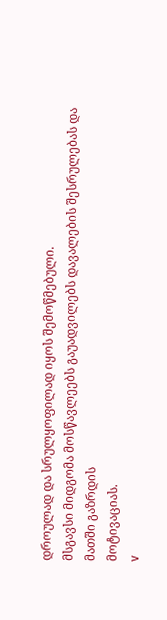დროულად და სრულყოფილად იყოს შემოწმებული.
მსგავსი მიდგომა მოსწავლეებს გაუადვილებს დავალების შესრულებას და მათში გაზრდის
მოტივაციას.
v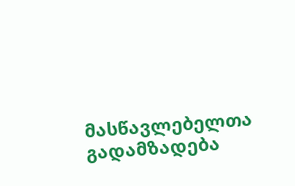მასწავლებელთა გადამზადება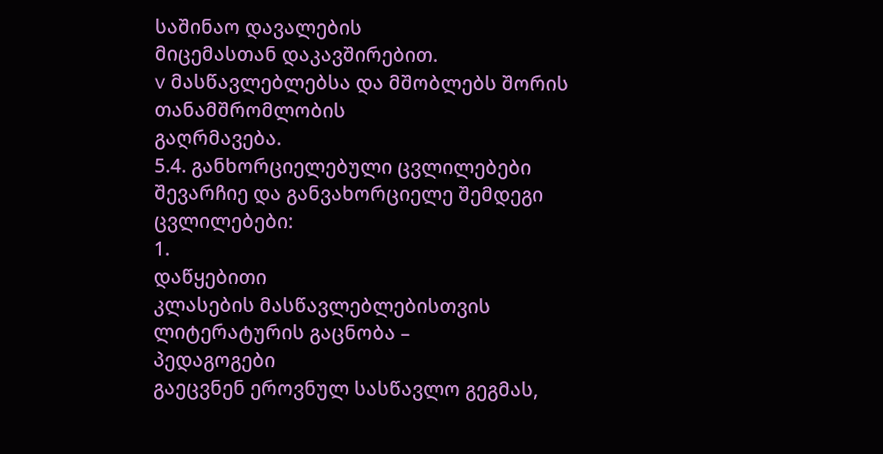საშინაო დავალების
მიცემასთან დაკავშირებით.
v მასწავლებლებსა და მშობლებს შორის თანამშრომლობის
გაღრმავება.
5.4. განხორციელებული ცვლილებები
შევარჩიე და განვახორციელე შემდეგი
ცვლილებები:
1.
დაწყებითი
კლასების მასწავლებლებისთვის
ლიტერატურის გაცნობა –
პედაგოგები
გაეცვნენ ეროვნულ სასწავლო გეგმას,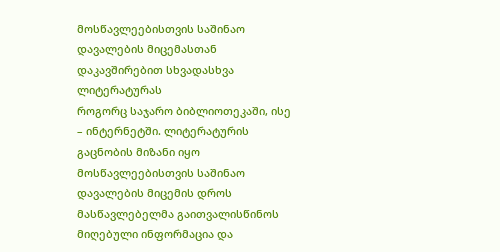მოსწავლეებისთვის საშინაო დავალების მიცემასთან დაკავშირებით სხვადასხვა ლიტერატურას
როგორც საჯარო ბიბლიოთეკაში, ისე – ინტერნეტში. ლიტერატურის გაცნობის მიზანი იყო
მოსწავლეებისთვის საშინაო დავალების მიცემის დროს მასწავლებელმა გაითვალისწინოს
მიღებული ინფორმაცია და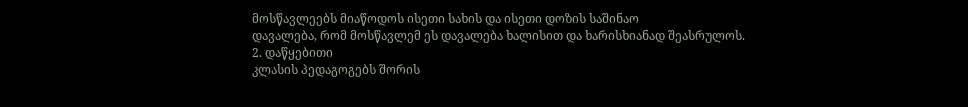მოსწავლეებს მიაწოდოს ისეთი სახის და ისეთი დოზის საშინაო
დავალება, რომ მოსწავლემ ეს დავალება ხალისით და ხარისხიანად შეასრულოს.
2. დაწყებითი
კლასის პედაგოგებს შორის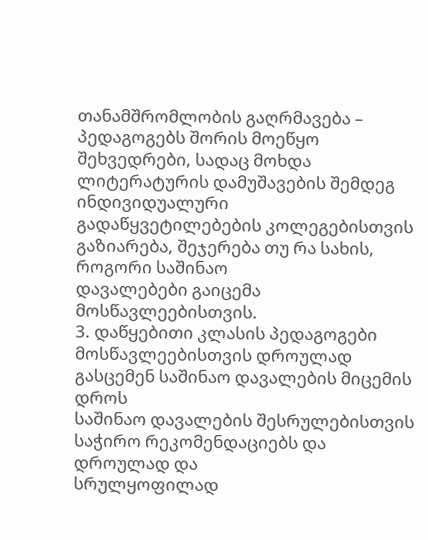თანამშრომლობის გაღრმავება – პედაგოგებს შორის მოეწყო
შეხვედრები, სადაც მოხდა ლიტერატურის დამუშავების შემდეგ ინდივიდუალური
გადაწყვეტილებების კოლეგებისთვის გაზიარება, შეჯერება თუ რა სახის, როგორი საშინაო
დავალებები გაიცემა მოსწავლეებისთვის.
3. დაწყებითი კლასის პედაგოგები მოსწავლეებისთვის დროულად
გასცემენ საშინაო დავალების მიცემის დროს
საშინაო დავალების შესრულებისთვის საჭირო რეკომენდაციებს და დროულად და
სრულყოფილად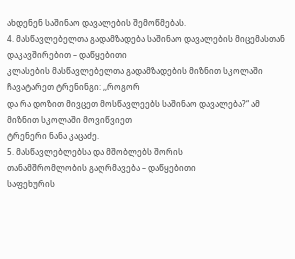ახდენენ საშინაო დავალების შემოწმებას.
4. მასწავლებელთა გადამზადება საშინაო დავალების მიცემასთან დაკავშირებით – დაწყებითი
კლასების მასწავლებელთა გადამზადების მიზნით სკოლაში ჩავატარეთ ტრენინგი: ,,როგორ
და რა დოზით მივცეთ მოსწავლეებს საშინაო დავალება?“ ამ მიზნით სკოლაში მოვიწვიეთ
ტრენერი ნანა კაცაძე.
5. მასწავლებლებსა და მშობლებს შორის
თანამშრომლობის გაღრმავება – დაწყებითი
საფეხურის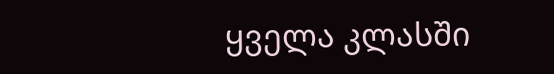ყველა კლასში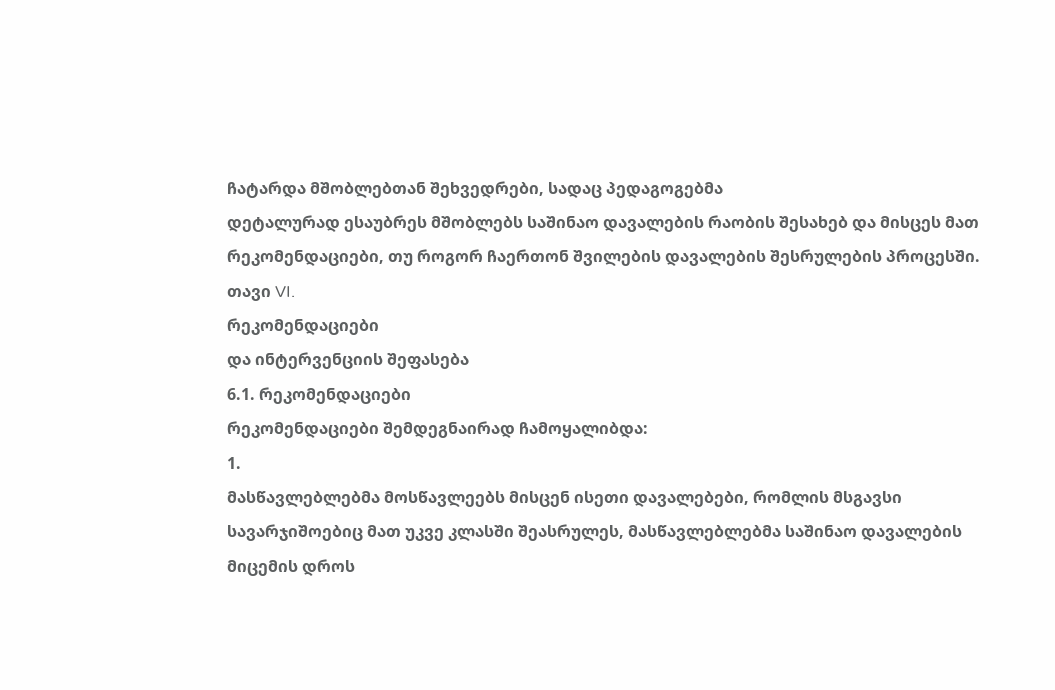ჩატარდა მშობლებთან შეხვედრები, სადაც პედაგოგებმა
დეტალურად ესაუბრეს მშობლებს საშინაო დავალების რაობის შესახებ და მისცეს მათ
რეკომენდაციები, თუ როგორ ჩაერთონ შვილების დავალების შესრულების პროცესში.
თავი VI.
რეკომენდაციები
და ინტერვენციის შეფასება
6.1. რეკომენდაციები
რეკომენდაციები შემდეგნაირად ჩამოყალიბდა:
1.
მასწავლებლებმა მოსწავლეებს მისცენ ისეთი დავალებები, რომლის მსგავსი
სავარჯიშოებიც მათ უკვე კლასში შეასრულეს, მასწავლებლებმა საშინაო დავალების
მიცემის დროს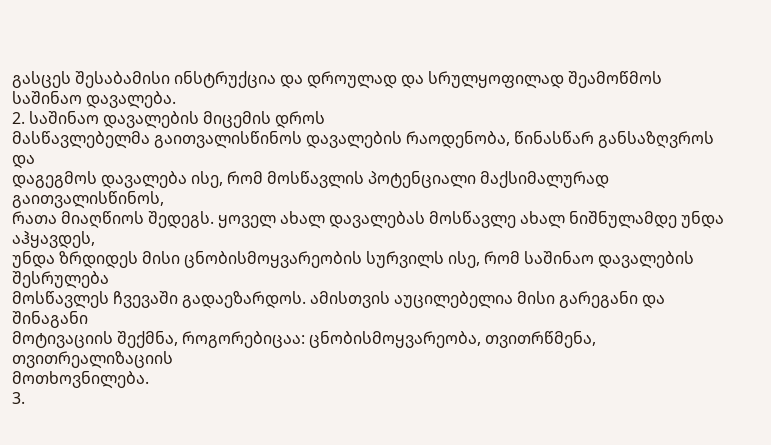გასცეს შესაბამისი ინსტრუქცია და დროულად და სრულყოფილად შეამოწმოს
საშინაო დავალება.
2. საშინაო დავალების მიცემის დროს
მასწავლებელმა გაითვალისწინოს დავალების რაოდენობა, წინასწარ განსაზღვროს და
დაგეგმოს დავალება ისე, რომ მოსწავლის პოტენციალი მაქსიმალურად გაითვალისწინოს,
რათა მიაღწიოს შედეგს. ყოველ ახალ დავალებას მოსწავლე ახალ ნიშნულამდე უნდა აჰყავდეს,
უნდა ზრდიდეს მისი ცნობისმოყვარეობის სურვილს ისე, რომ საშინაო დავალების შესრულება
მოსწავლეს ჩვევაში გადაეზარდოს. ამისთვის აუცილებელია მისი გარეგანი და შინაგანი
მოტივაციის შექმნა, როგორებიცაა: ცნობისმოყვარეობა, თვითრწმენა, თვითრეალიზაციის
მოთხოვნილება.
3.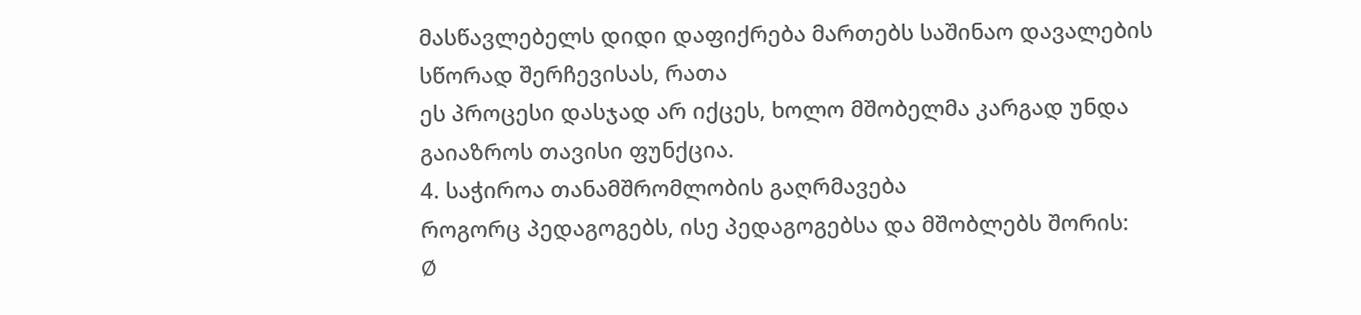მასწავლებელს დიდი დაფიქრება მართებს საშინაო დავალების სწორად შერჩევისას, რათა
ეს პროცესი დასჯად არ იქცეს, ხოლო მშობელმა კარგად უნდა გაიაზროს თავისი ფუნქცია.
4. საჭიროა თანამშრომლობის გაღრმავება
როგორც პედაგოგებს, ისე პედაგოგებსა და მშობლებს შორის:
Ø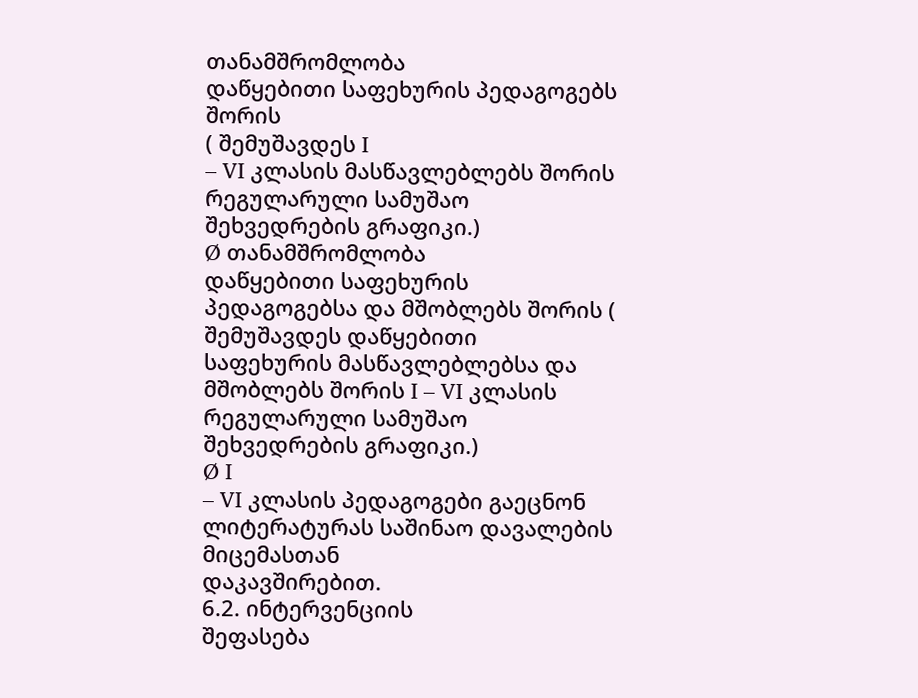თანამშრომლობა
დაწყებითი საფეხურის პედაგოგებს შორის
( შემუშავდეს I
– VI კლასის მასწავლებლებს შორის რეგულარული სამუშაო
შეხვედრების გრაფიკი.)
Ø თანამშრომლობა
დაწყებითი საფეხურის პედაგოგებსა და მშობლებს შორის ( შემუშავდეს დაწყებითი
საფეხურის მასწავლებლებსა და მშობლებს შორის I – VI კლასის რეგულარული სამუშაო
შეხვედრების გრაფიკი.)
Ø I
– VI კლასის პედაგოგები გაეცნონ ლიტერატურას საშინაო დავალების მიცემასთან
დაკავშირებით.
6.2. ინტერვენციის
შეფასება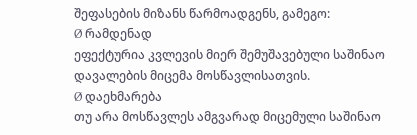შეფასების მიზანს წარმოადგენს, გამეგო:
Ø რამდენად
ეფექტურია კვლევის მიერ შემუშავებული საშინაო დავალების მიცემა მოსწავლისათვის.
Ø დაეხმარება
თუ არა მოსწავლეს ამგვარად მიცემული საშინაო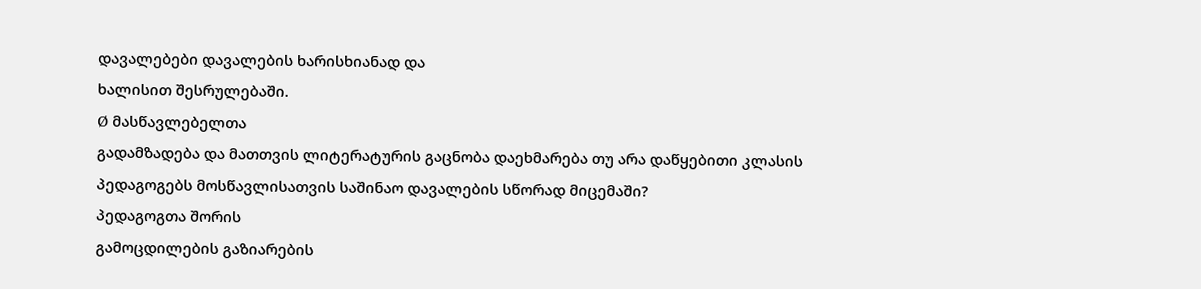დავალებები დავალების ხარისხიანად და
ხალისით შესრულებაში.
Ø მასწავლებელთა
გადამზადება და მათთვის ლიტერატურის გაცნობა დაეხმარება თუ არა დაწყებითი კლასის
პედაგოგებს მოსწავლისათვის საშინაო დავალების სწორად მიცემაში?
პედაგოგთა შორის
გამოცდილების გაზიარების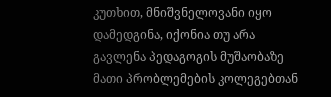კუთხით, მნიშვნელოვანი იყო დამედგინა, იქონია თუ არა
გავლენა პედაგოგის მუშაობაზე მათი პრობლემების კოლეგებთან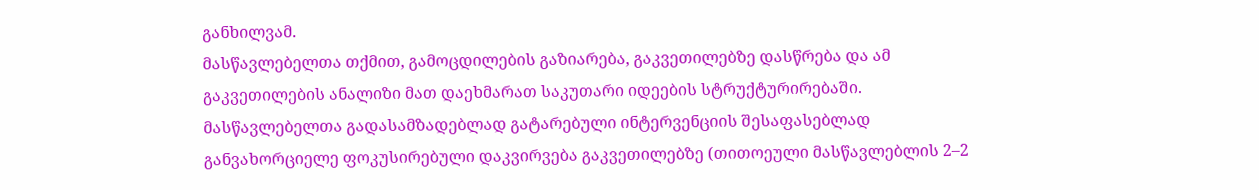განხილვამ.
მასწავლებელთა თქმით, გამოცდილების გაზიარება, გაკვეთილებზე დასწრება და ამ
გაკვეთილების ანალიზი მათ დაეხმარათ საკუთარი იდეების სტრუქტურირებაში.
მასწავლებელთა გადასამზადებლად გატარებული ინტერვენციის შესაფასებლად
განვახორციელე ფოკუსირებული დაკვირვება გაკვეთილებზე (თითოეული მასწავლებლის 2–2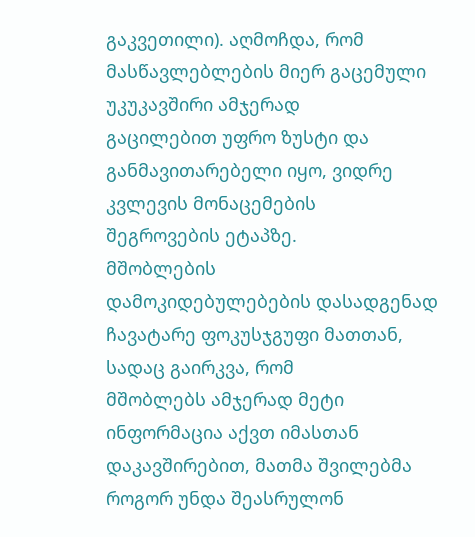გაკვეთილი). აღმოჩდა, რომ მასწავლებლების მიერ გაცემული უკუკავშირი ამჯერად
გაცილებით უფრო ზუსტი და განმავითარებელი იყო, ვიდრე კვლევის მონაცემების
შეგროვების ეტაპზე.
მშობლების
დამოკიდებულებების დასადგენად ჩავატარე ფოკუსჯგუფი მათთან, სადაც გაირკვა, რომ
მშობლებს ამჯერად მეტი ინფორმაცია აქვთ იმასთან დაკავშირებით, მათმა შვილებმა
როგორ უნდა შეასრულონ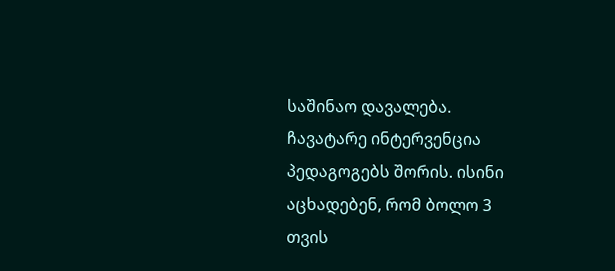საშინაო დავალება.
ჩავატარე ინტერვენცია
პედაგოგებს შორის. ისინი აცხადებენ, რომ ბოლო 3 თვის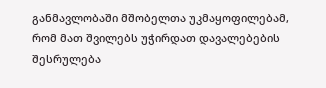განმავლობაში მშობელთა უკმაყოფილებამ,
რომ მათ შვილებს უჭირდათ დავალებების შესრულება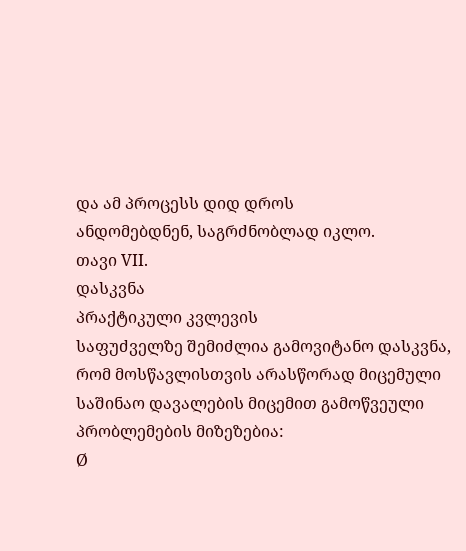და ამ პროცესს დიდ დროს
ანდომებდნენ, საგრძნობლად იკლო.
თავი VII.
დასკვნა
პრაქტიკული კვლევის
საფუძველზე შემიძლია გამოვიტანო დასკვნა, რომ მოსწავლისთვის არასწორად მიცემული
საშინაო დავალების მიცემით გამოწვეული პრობლემების მიზეზებია:
Ø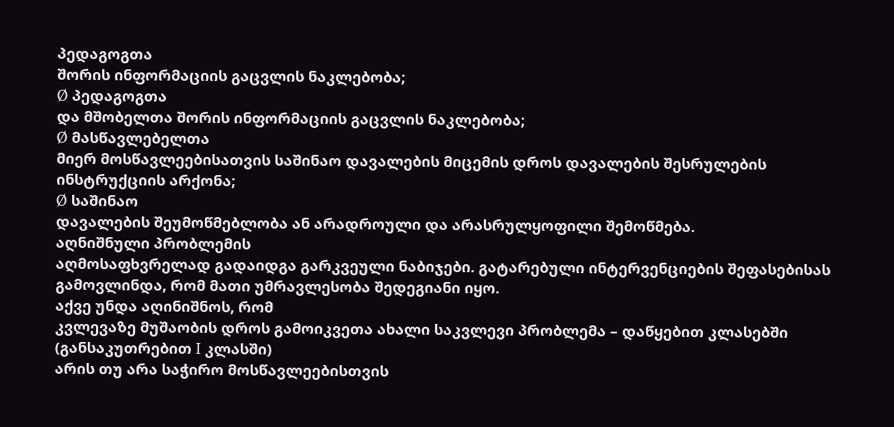პედაგოგთა
შორის ინფორმაციის გაცვლის ნაკლებობა;
Ø პედაგოგთა
და მშობელთა შორის ინფორმაციის გაცვლის ნაკლებობა;
Ø მასწავლებელთა
მიერ მოსწავლეებისათვის საშინაო დავალების მიცემის დროს დავალების შესრულების
ინსტრუქციის არქონა;
Ø საშინაო
დავალების შეუმოწმებლობა ან არადროული და არასრულყოფილი შემოწმება.
აღნიშნული პრობლემის
აღმოსაფხვრელად გადაიდგა გარკვეული ნაბიჯები. გატარებული ინტერვენციების შეფასებისას
გამოვლინდა, რომ მათი უმრავლესობა შედეგიანი იყო.
აქვე უნდა აღინიშნოს, რომ
კვლევაზე მუშაობის დროს გამოიკვეთა ახალი საკვლევი პრობლემა – დაწყებით კლასებში
(განსაკუთრებით I კლასში)
არის თუ არა საჭირო მოსწავლეებისთვის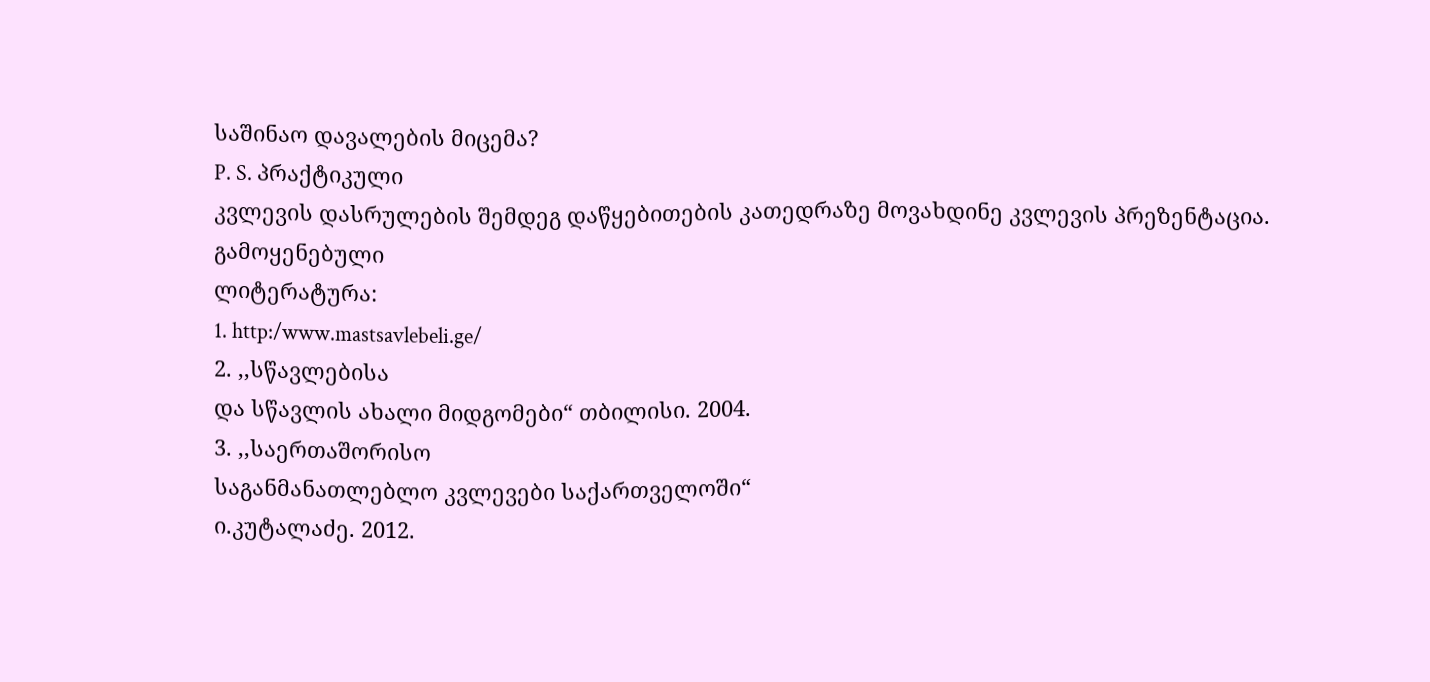საშინაო დავალების მიცემა?
P. S. პრაქტიკული
კვლევის დასრულების შემდეგ დაწყებითების კათედრაზე მოვახდინე კვლევის პრეზენტაცია.
გამოყენებული
ლიტერატურა:
1. http:/www.mastsavlebeli.ge/
2. ,,სწავლებისა
და სწავლის ახალი მიდგომები“ თბილისი. 2004.
3. ,,საერთაშორისო
საგანმანათლებლო კვლევები საქართველოში“
ი.კუტალაძე. 2012.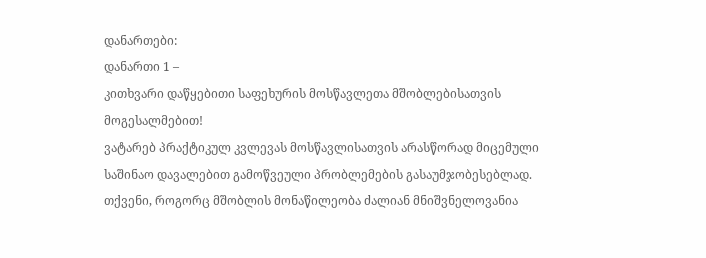დანართები:
დანართი 1 –
კითხვარი დაწყებითი საფეხურის მოსწავლეთა მშობლებისათვის
მოგესალმებით!
ვატარებ პრაქტიკულ კვლევას მოსწავლისათვის არასწორად მიცემული საშინაო დავალებით გამოწვეული პრობლემების გასაუმჯობესებლად.
თქვენი, როგორც მშობლის მონაწილეობა ძალიან მნიშვნელოვანია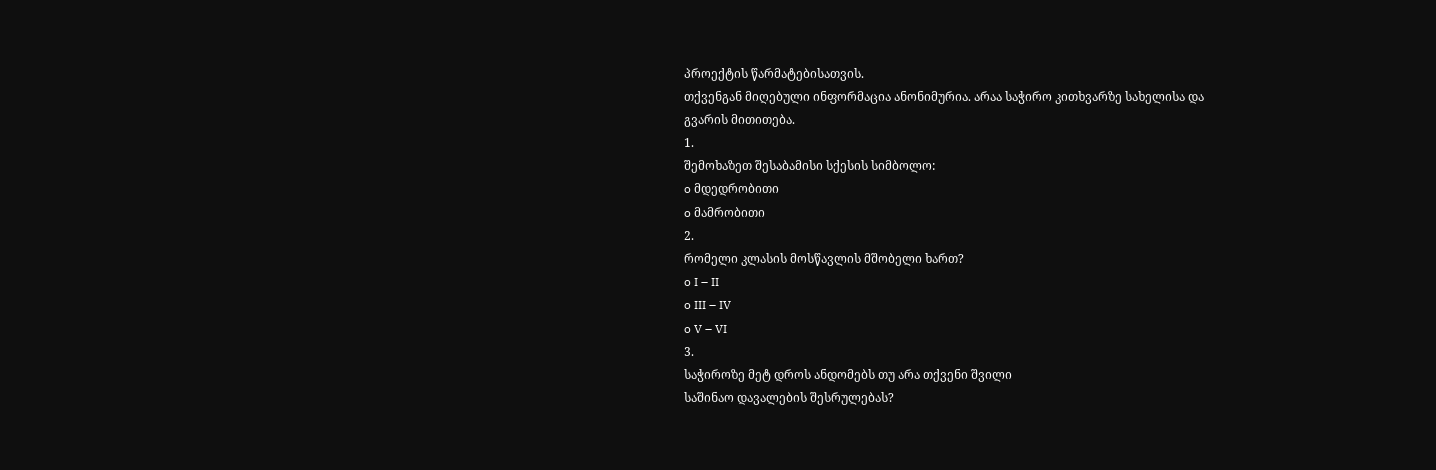პროექტის წარმატებისათვის.
თქვენგან მიღებული ინფორმაცია ანონიმურია. არაა საჭირო კითხვარზე სახელისა და
გვარის მითითება.
1.
შემოხაზეთ შესაბამისი სქესის სიმბოლო:
o მდედრობითი
o მამრობითი
2.
რომელი კლასის მოსწავლის მშობელი ხართ?
o I – II
o III – IV
o V – VI
3.
საჭიროზე მეტ დროს ანდომებს თუ არა თქვენი შვილი
საშინაო დავალების შესრულებას?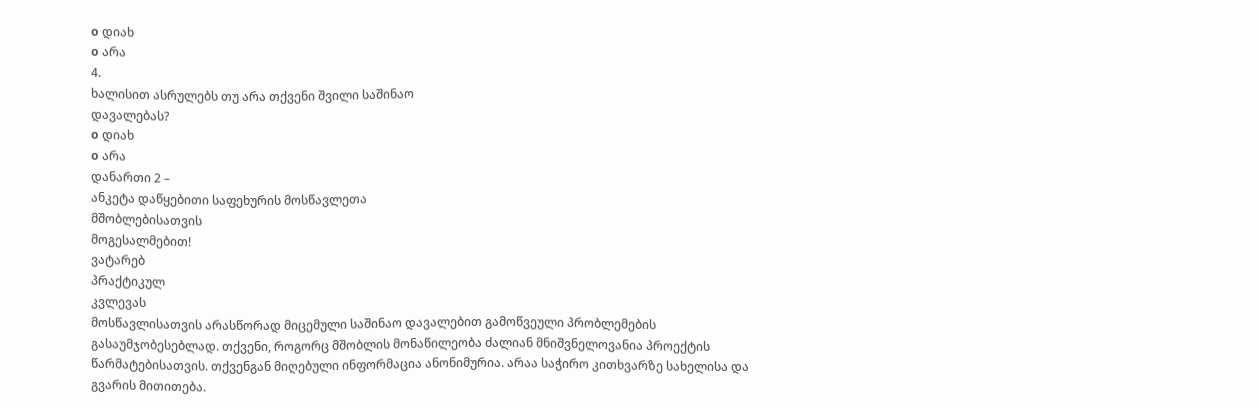o დიახ
o არა
4.
ხალისით ასრულებს თუ არა თქვენი შვილი საშინაო
დავალებას?
o დიახ
o არა
დანართი 2 –
ანკეტა დაწყებითი საფეხურის მოსწავლეთა
მშობლებისათვის
მოგესალმებით!
ვატარებ
პრაქტიკულ
კვლევას
მოსწავლისათვის არასწორად მიცემული საშინაო დავალებით გამოწვეული პრობლემების გასაუმჯობესებლად. თქვენი, როგორც მშობლის მონაწილეობა ძალიან მნიშვნელოვანია პროექტის წარმატებისათვის. თქვენგან მიღებული ინფორმაცია ანონიმურია. არაა საჭირო კითხვარზე სახელისა და გვარის მითითება.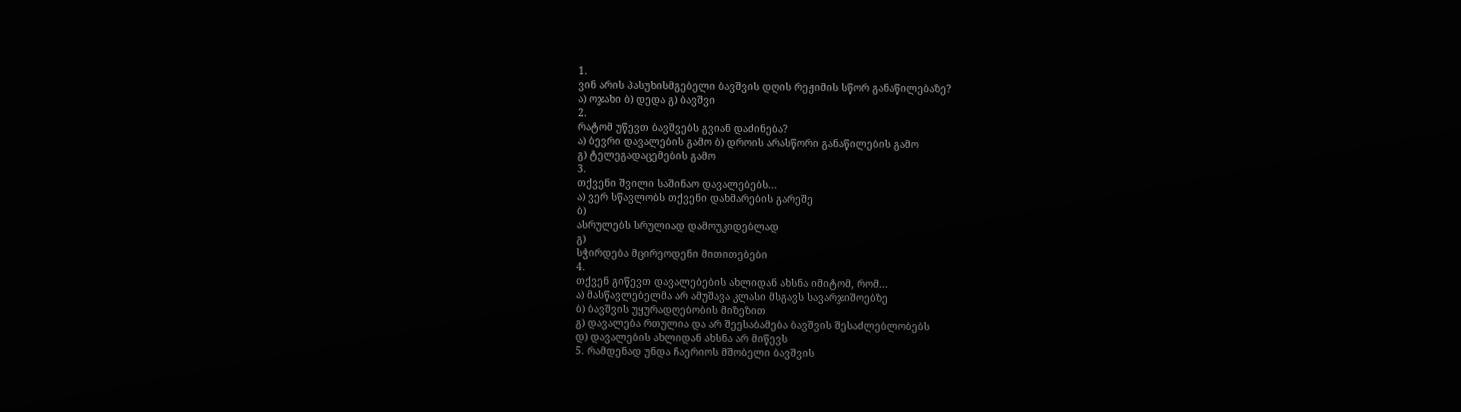1.
ვინ არის პასუხისმგებელი ბავშვის დღის რეჟიმის სწორ განაწილებაზე?
ა) ოჯახი ბ) დედა გ) ბავშვი
2.
რატომ უწევთ ბავშვებს გვიან დაძინება?
ა) ბევრი დავალების გამო ბ) დროის არასწორი განაწილების გამო
გ) ტელეგადაცემების გამო
3.
თქვენი შვილი საშინაო დავალებებს...
ა) ვერ სწავლობს თქვენი დახმარების გარეშე
ბ)
ასრულებს სრულიად დამოუკიდებლად
გ)
სჭირდება მცირეოდენი მითითებები
4.
თქვენ გიწევთ დავალებების ახლიდან ახსნა იმიტომ, რომ...
ა) მასწავლებელმა არ ამუშავა კლასი მსგავს სავარჯიშოებზე
ბ) ბავშვის უყურადღებობის მიზეზით
გ) დავალება რთულია და არ შეესაბამება ბავშვის შესაძლებლობებს
დ) დავალების ახლიდან ახსნა არ მიწევს
5. რამდენად უნდა ჩაერიოს მშობელი ბავშვის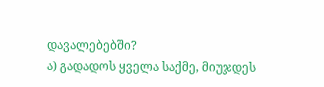დავალებებში?
ა) გადადოს ყველა საქმე, მიუჯდეს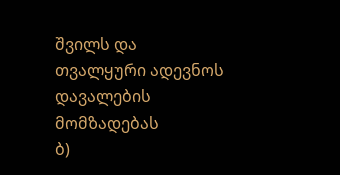შვილს და თვალყური ადევნოს დავალების მომზადებას
ბ)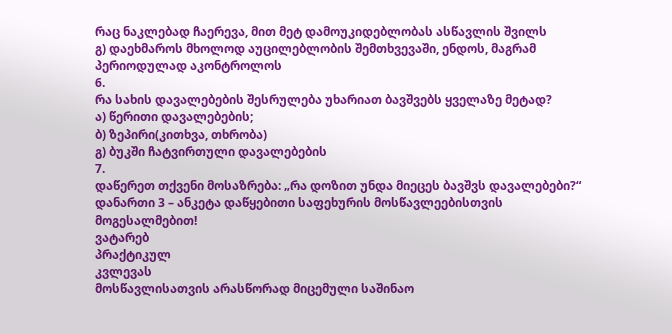რაც ნაკლებად ჩაერევა, მით მეტ დამოუკიდებლობას ასწავლის შვილს
გ) დაეხმაროს მხოლოდ აუცილებლობის შემთხვევაში, ენდოს, მაგრამ პერიოდულად აკონტროლოს
6.
რა სახის დავალებების შესრულება უხარიათ ბავშვებს ყველაზე მეტად?
ა) წერითი დავალებების;
ბ) ზეპირი(კითხვა, თხრობა)
გ) ბუკში ჩატვირთული დავალებების
7.
დაწერეთ თქვენი მოსაზრება: „რა დოზით უნდა მიეცეს ბავშვს დავალებები?“
დანართი 3 – ანკეტა დაწყებითი საფეხურის მოსწავლეებისთვის
მოგესალმებით!
ვატარებ
პრაქტიკულ
კვლევას
მოსწავლისათვის არასწორად მიცემული საშინაო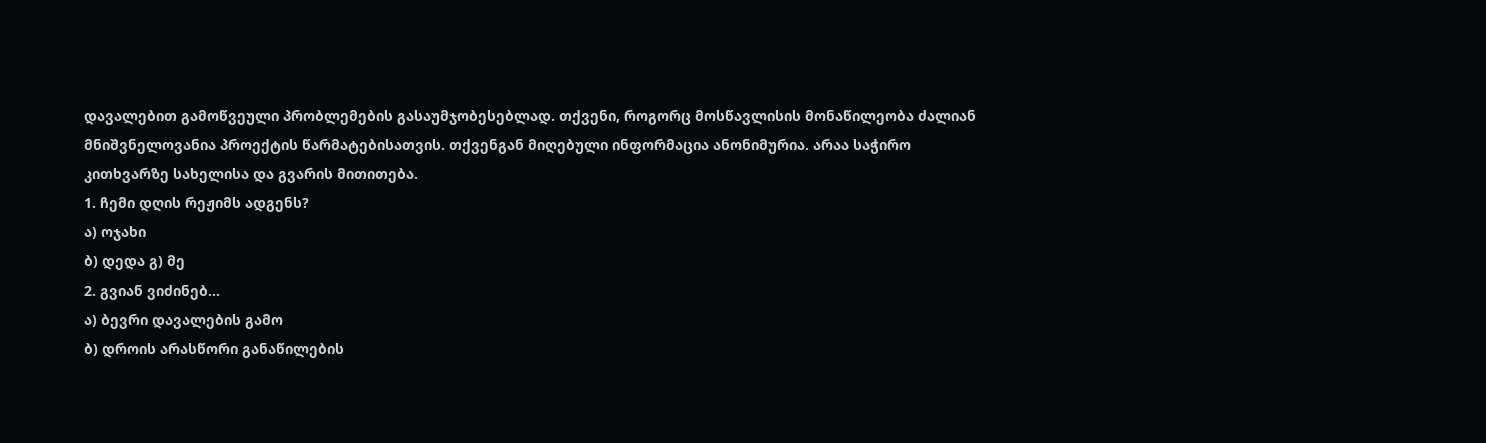დავალებით გამოწვეული პრობლემების გასაუმჯობესებლად. თქვენი, როგორც მოსწავლისის მონაწილეობა ძალიან მნიშვნელოვანია პროექტის წარმატებისათვის. თქვენგან მიღებული ინფორმაცია ანონიმურია. არაა საჭირო კითხვარზე სახელისა და გვარის მითითება.
1. ჩემი დღის რეჟიმს ადგენს?
ა) ოჯახი
ბ) დედა გ) მე
2. გვიან ვიძინებ...
ა) ბევრი დავალების გამო
ბ) დროის არასწორი განაწილების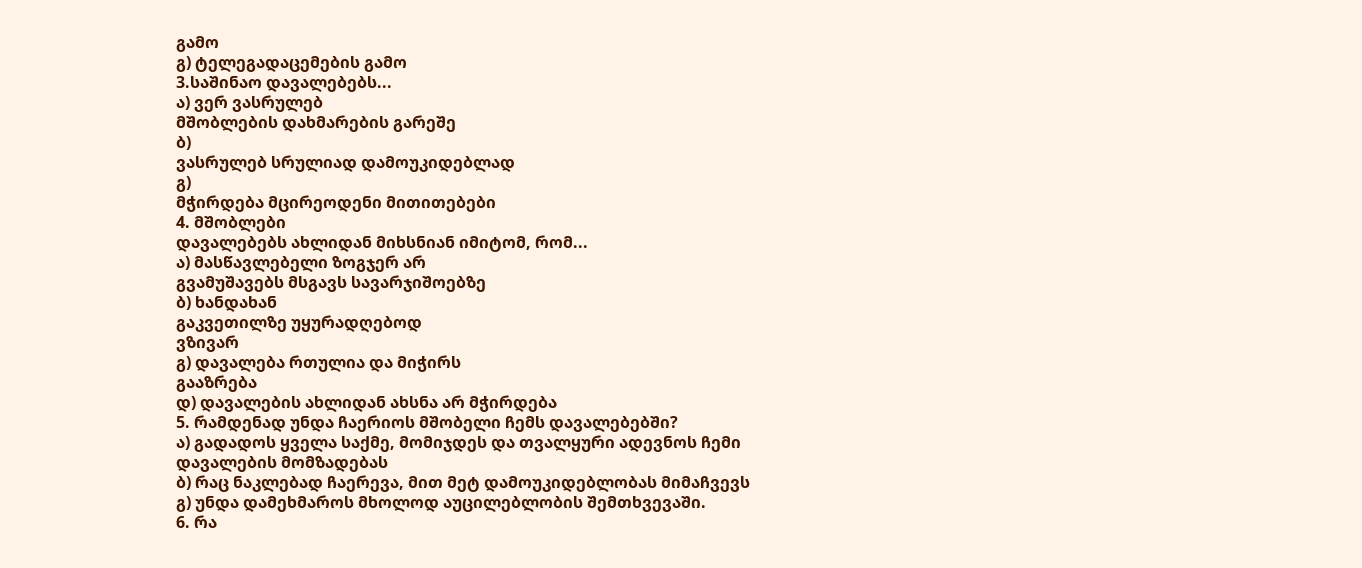გამო
გ) ტელეგადაცემების გამო
3.საშინაო დავალებებს...
ა) ვერ ვასრულებ
მშობლების დახმარების გარეშე
ბ)
ვასრულებ სრულიად დამოუკიდებლად
გ)
მჭირდება მცირეოდენი მითითებები
4. მშობლები
დავალებებს ახლიდან მიხსნიან იმიტომ, რომ...
ა) მასწავლებელი ზოგჯერ არ
გვამუშავებს მსგავს სავარჯიშოებზე
ბ) ხანდახან
გაკვეთილზე უყურადღებოდ
ვზივარ
გ) დავალება რთულია და მიჭირს
გააზრება
დ) დავალების ახლიდან ახსნა არ მჭირდება
5. რამდენად უნდა ჩაერიოს მშობელი ჩემს დავალებებში?
ა) გადადოს ყველა საქმე, მომიჯდეს და თვალყური ადევნოს ჩემი დავალების მომზადებას
ბ) რაც ნაკლებად ჩაერევა, მით მეტ დამოუკიდებლობას მიმაჩვევს
გ) უნდა დამეხმაროს მხოლოდ აუცილებლობის შემთხვევაში.
6. რა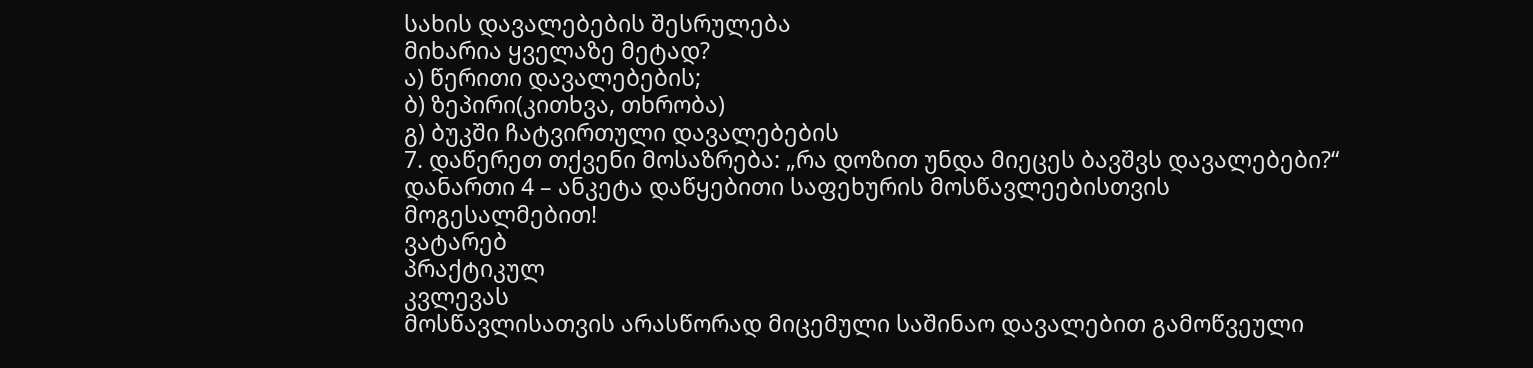სახის დავალებების შესრულება
მიხარია ყველაზე მეტად?
ა) წერითი დავალებების;
ბ) ზეპირი(კითხვა, თხრობა)
გ) ბუკში ჩატვირთული დავალებების
7. დაწერეთ თქვენი მოსაზრება: „რა დოზით უნდა მიეცეს ბავშვს დავალებები?“
დანართი 4 – ანკეტა დაწყებითი საფეხურის მოსწავლეებისთვის
მოგესალმებით!
ვატარებ
პრაქტიკულ
კვლევას
მოსწავლისათვის არასწორად მიცემული საშინაო დავალებით გამოწვეული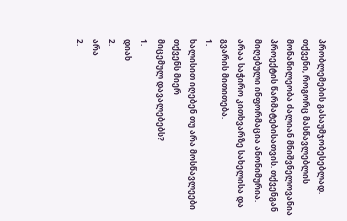პრობლემების გასაუმჯობესებლად. თქვენი, როგორც მასწავლებლის მონაწილეობა ძალიან მნიშვნელოვანია პროექტის წარმატებისათვის. თქვენგან მიღებული ინფორმაცია ანონიმურია. არაა საჭირო კითხვარზე სახელისა და გვარის მითითება.
1.
ხალისით იღებენ თუ არა მოსწავლეები თქვენს მიერ
მიცემულ დავალებებს?
1.
დიახ
2.
არა
2.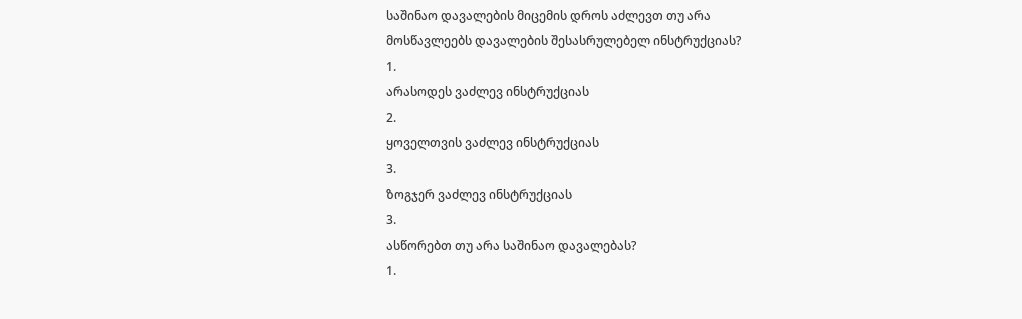საშინაო დავალების მიცემის დროს აძლევთ თუ არა
მოსწავლეებს დავალების შესასრულებელ ინსტრუქციას?
1.
არასოდეს ვაძლევ ინსტრუქციას
2.
ყოველთვის ვაძლევ ინსტრუქციას
3.
ზოგჯერ ვაძლევ ინსტრუქციას
3.
ასწორებთ თუ არა საშინაო დავალებას?
1.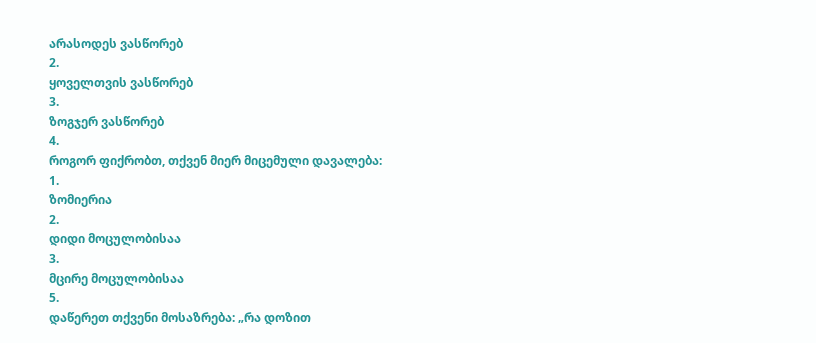არასოდეს ვასწორებ
2.
ყოველთვის ვასწორებ
3.
ზოგჯერ ვასწორებ
4.
როგორ ფიქრობთ, თქვენ მიერ მიცემული დავალება:
1.
ზომიერია
2.
დიდი მოცულობისაა
3.
მცირე მოცულობისაა
5.
დაწერეთ თქვენი მოსაზრება: „რა დოზით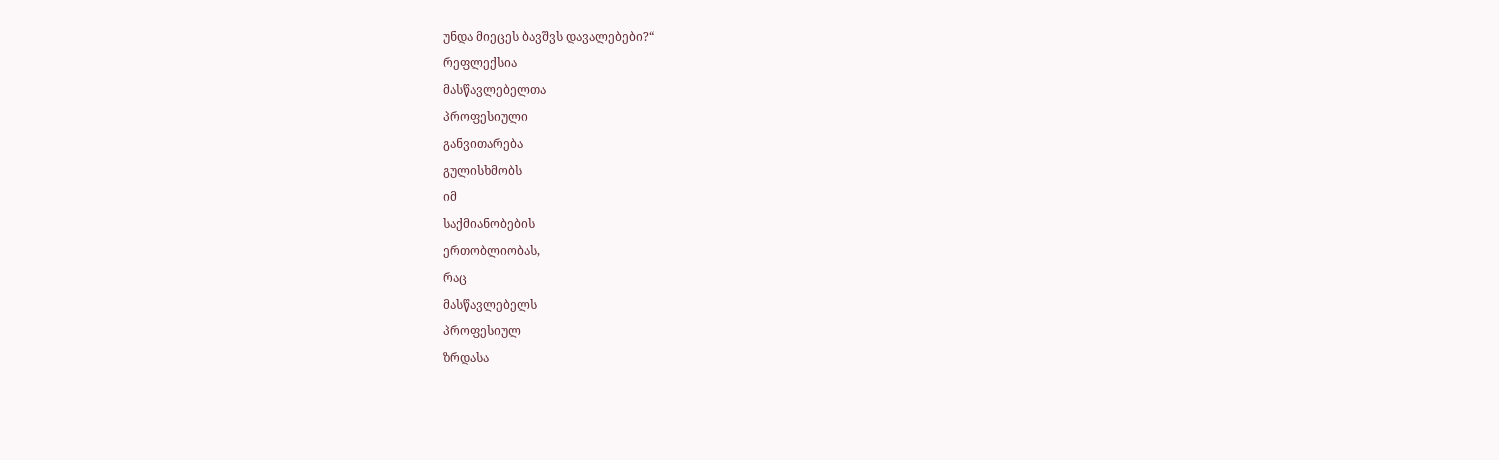უნდა მიეცეს ბავშვს დავალებები?“
რეფლექსია
მასწავლებელთა
პროფესიული
განვითარება
გულისხმობს
იმ
საქმიანობების
ერთობლიობას,
რაც
მასწავლებელს
პროფესიულ
ზრდასა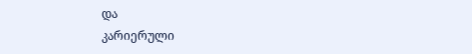და
კარიერული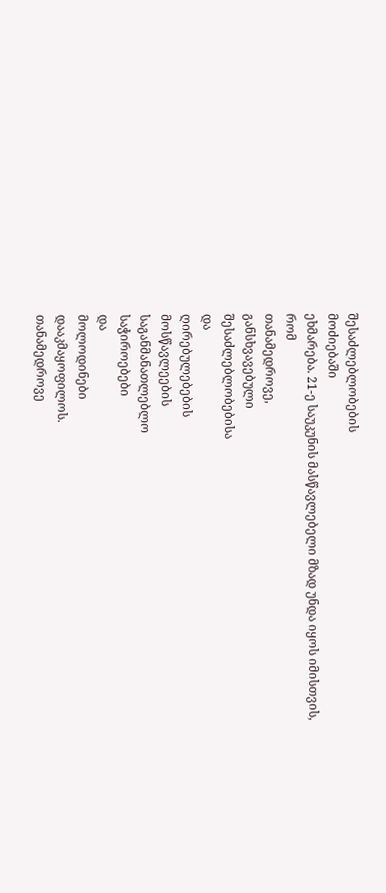შესაძლებლობების
მოძიებაში
ეხმარება. 21-ე საუკუნის მასწავლებელი მზად უნდა იყოს იმისთვის,
რომ
თანამედროვე,
განსხვავებული
შესაძლებლობებისა
და
ღირებულებების
მოსწავლეების
საგანმანათლებლო
საჭიროებები
და
მოლოდინები
დააკმაყოფილოს.
თანამედროვე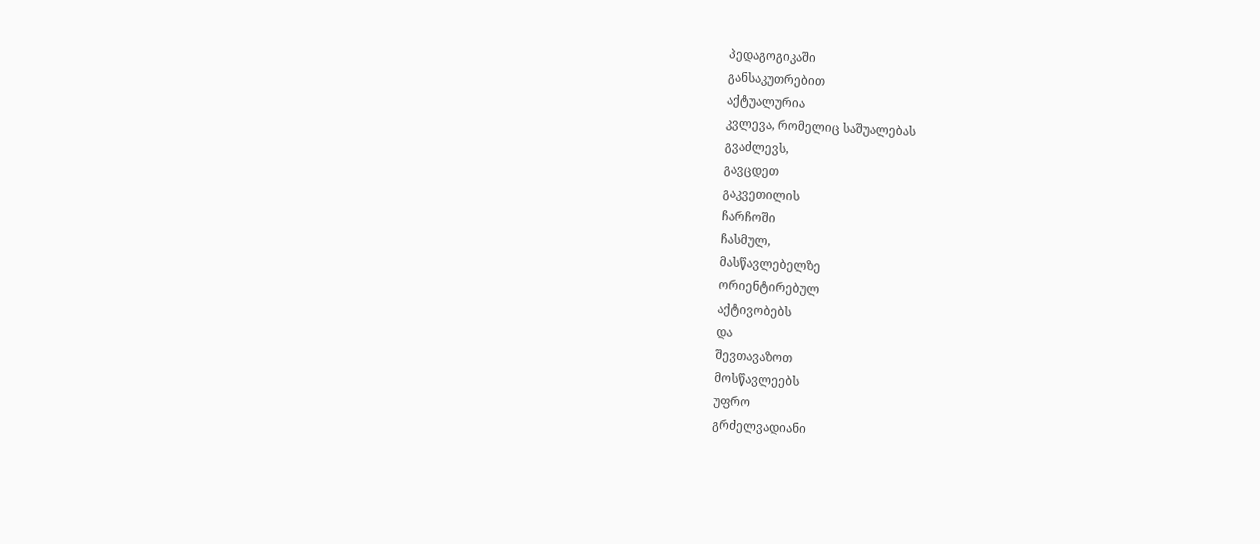პედაგოგიკაში
განსაკუთრებით
აქტუალურია
კვლევა, რომელიც საშუალებას
გვაძლევს,
გავცდეთ
გაკვეთილის
ჩარჩოში
ჩასმულ,
მასწავლებელზე
ორიენტირებულ
აქტივობებს
და
შევთავაზოთ
მოსწავლეებს
უფრო
გრძელვადიანი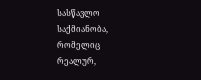სასწავლო
საქმიანობა,
რომელიც
რეალურ,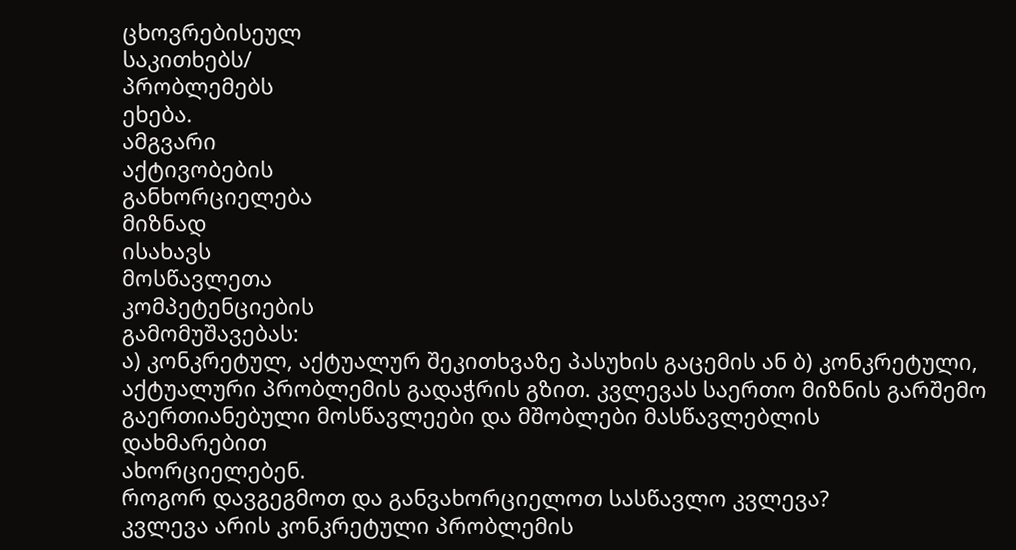ცხოვრებისეულ
საკითხებს/
პრობლემებს
ეხება.
ამგვარი
აქტივობების
განხორციელება
მიზნად
ისახავს
მოსწავლეთა
კომპეტენციების
გამომუშავებას:
ა) კონკრეტულ, აქტუალურ შეკითხვაზე პასუხის გაცემის ან ბ) კონკრეტული, აქტუალური პრობლემის გადაჭრის გზით. კვლევას საერთო მიზნის გარშემო გაერთიანებული მოსწავლეები და მშობლები მასწავლებლის
დახმარებით
ახორციელებენ.
როგორ დავგეგმოთ და განვახორციელოთ სასწავლო კვლევა?
კვლევა არის კონკრეტული პრობლემის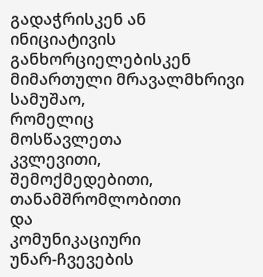გადაჭრისკენ ან ინიციატივის განხორციელებისკენ მიმართული მრავალმხრივი
სამუშაო,
რომელიც
მოსწავლეთა
კვლევითი,
შემოქმედებითი,
თანამშრომლობითი
და
კომუნიკაციური
უნარ-ჩვევების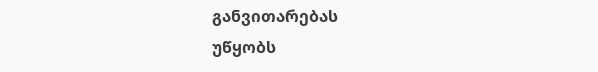განვითარებას
უწყობს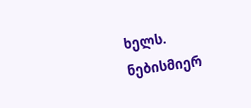ხელს.
ნებისმიერ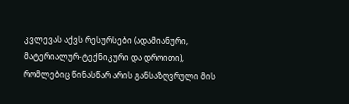კვლევას აქვს რესურსები (ადამიანური, მატერიალურ-ტექნიკური და დროითი), რომლებიც წინასწარ არის განსაზღვრული მის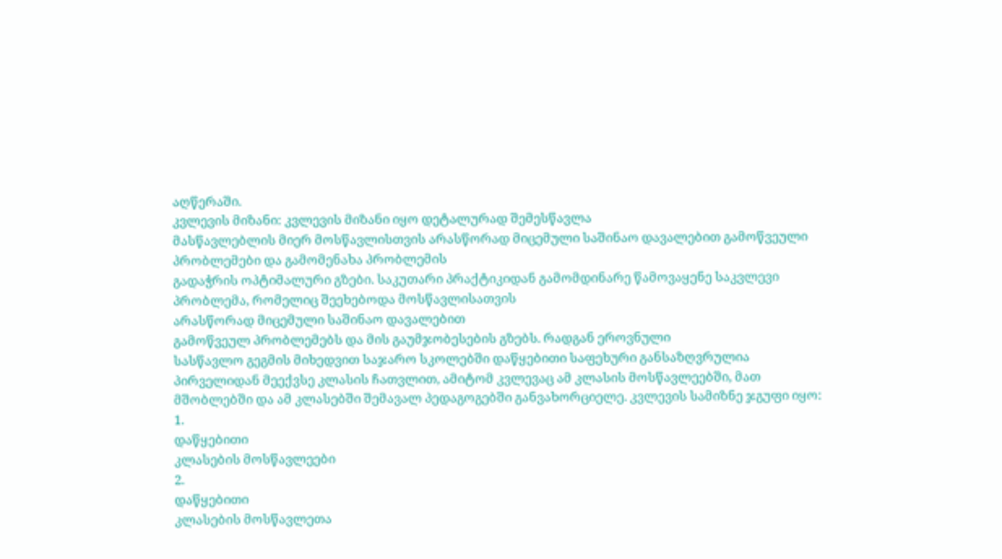აღწერაში.
კვლევის მიზანი: კვლევის მიზანი იყო დეტალურად შემესწავლა
მასწავლებლის მიერ მოსწავლისთვის არასწორად მიცემული საშინაო დავალებით გამოწვეული
პრობლემები და გამომენახა პრობლემის
გადაჭრის ოპტიმალური გზები. საკუთარი პრაქტიკიდან გამომდინარე წამოვაყენე საკვლევი
პრობლემა, რომელიც შეეხებოდა მოსწავლისათვის
არასწორად მიცემული საშინაო დავალებით
გამოწვეულ პრობლემებს და მის გაუმჯობესების გზებს. რადგან ეროვნული
სასწავლო გეგმის მიხედვით საჯარო სკოლებში დაწყებითი საფეხური განსაზღვრულია
პირველიდან მეექვსე კლასის ჩათვლით, ამიტომ კვლევაც ამ კლასის მოსწავლეებში, მათ
მშობლებში და ამ კლასებში შემავალ პედაგოგებში განვახორციელე. კვლევის სამიზნე ჯგუფი იყო:
1.
დაწყებითი
კლასების მოსწავლეები
2.
დაწყებითი
კლასების მოსწავლეთა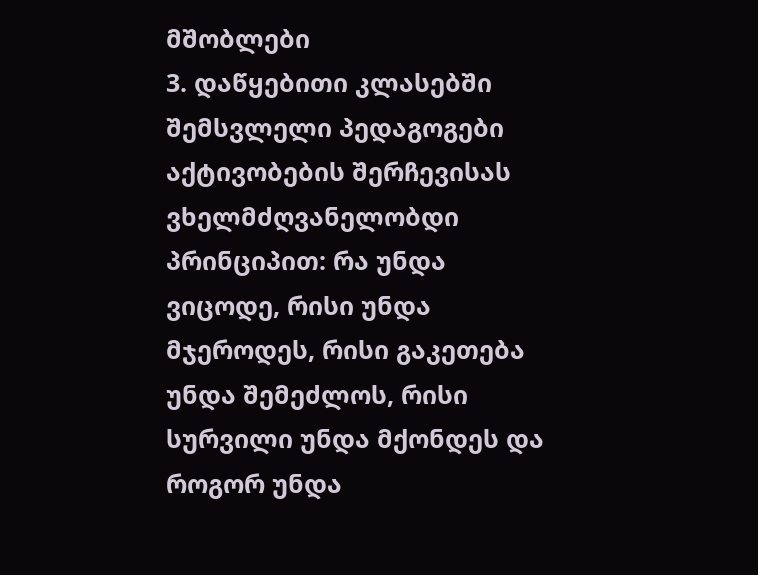მშობლები
3. დაწყებითი კლასებში შემსვლელი პედაგოგები
აქტივობების შერჩევისას ვხელმძღვანელობდი პრინციპით: რა უნდა ვიცოდე, რისი უნდა მჯეროდეს, რისი გაკეთება უნდა შემეძლოს, რისი სურვილი უნდა მქონდეს და როგორ უნდა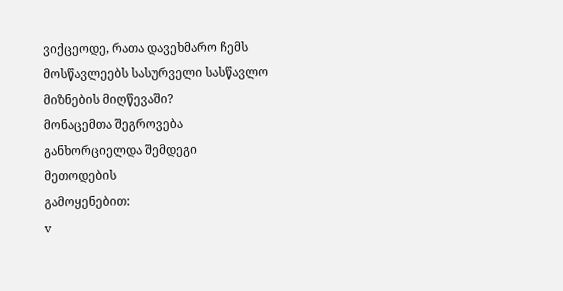ვიქცეოდე, რათა დავეხმარო ჩემს მოსწავლეებს სასურველი სასწავლო მიზნების მიღწევაში?
მონაცემთა შეგროვება განხორციელდა შემდეგი მეთოდების
გამოყენებით:
v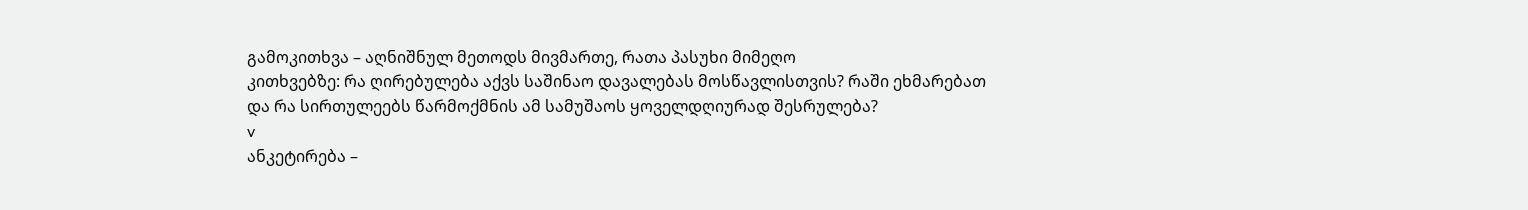გამოკითხვა – აღნიშნულ მეთოდს მივმართე, რათა პასუხი მიმეღო
კითხვებზე: რა ღირებულება აქვს საშინაო დავალებას მოსწავლისთვის? რაში ეხმარებათ
და რა სირთულეებს წარმოქმნის ამ სამუშაოს ყოველდღიურად შესრულება?
v
ანკეტირება –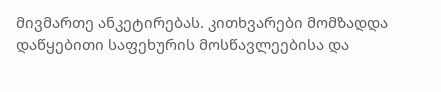მივმართე ანკეტირებას. კითხვარები მომზადდა
დაწყებითი საფეხურის მოსწავლეებისა და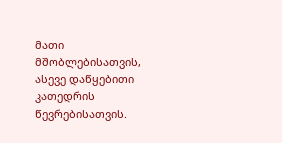მათი მშობლებისათვის, ასევე დაწყებითი
კათედრის წევრებისათვის.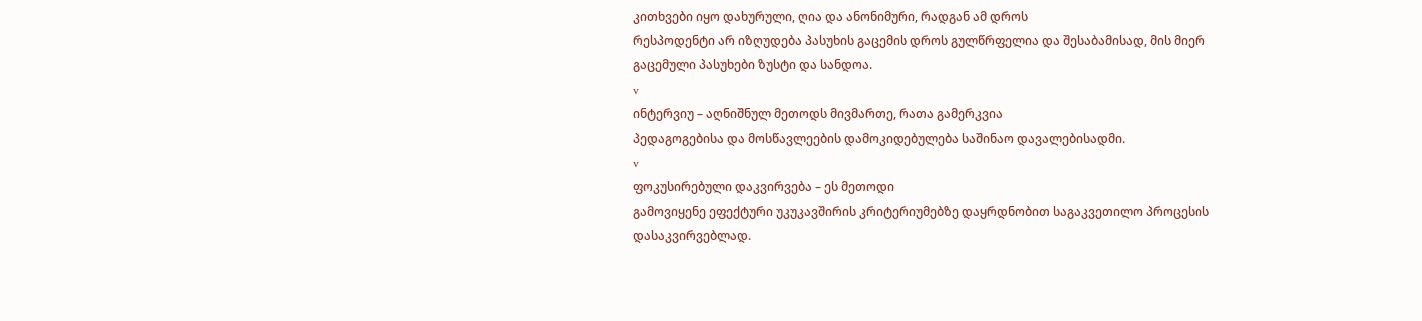კითხვები იყო დახურული, ღია და ანონიმური, რადგან ამ დროს
რესპოდენტი არ იზღუდება პასუხის გაცემის დროს გულწრფელია და შესაბამისად, მის მიერ
გაცემული პასუხები ზუსტი და სანდოა.
v
ინტერვიუ – აღნიშნულ მეთოდს მივმართე, რათა გამერკვია
პედაგოგებისა და მოსწავლეების დამოკიდებულება საშინაო დავალებისადმი.
v
ფოკუსირებული დაკვირვება – ეს მეთოდი
გამოვიყენე ეფექტური უკუკავშირის კრიტერიუმებზე დაყრდნობით საგაკვეთილო პროცესის
დასაკვირვებლად.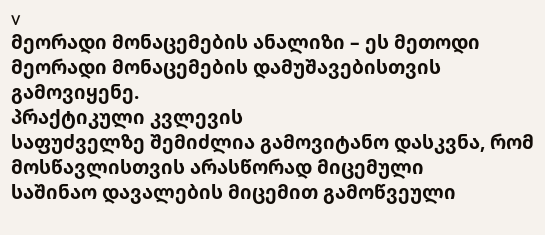v
მეორადი მონაცემების ანალიზი – ეს მეთოდი მეორადი მონაცემების დამუშავებისთვის
გამოვიყენე.
პრაქტიკული კვლევის
საფუძველზე შემიძლია გამოვიტანო დასკვნა, რომ მოსწავლისთვის არასწორად მიცემული
საშინაო დავალების მიცემით გამოწვეული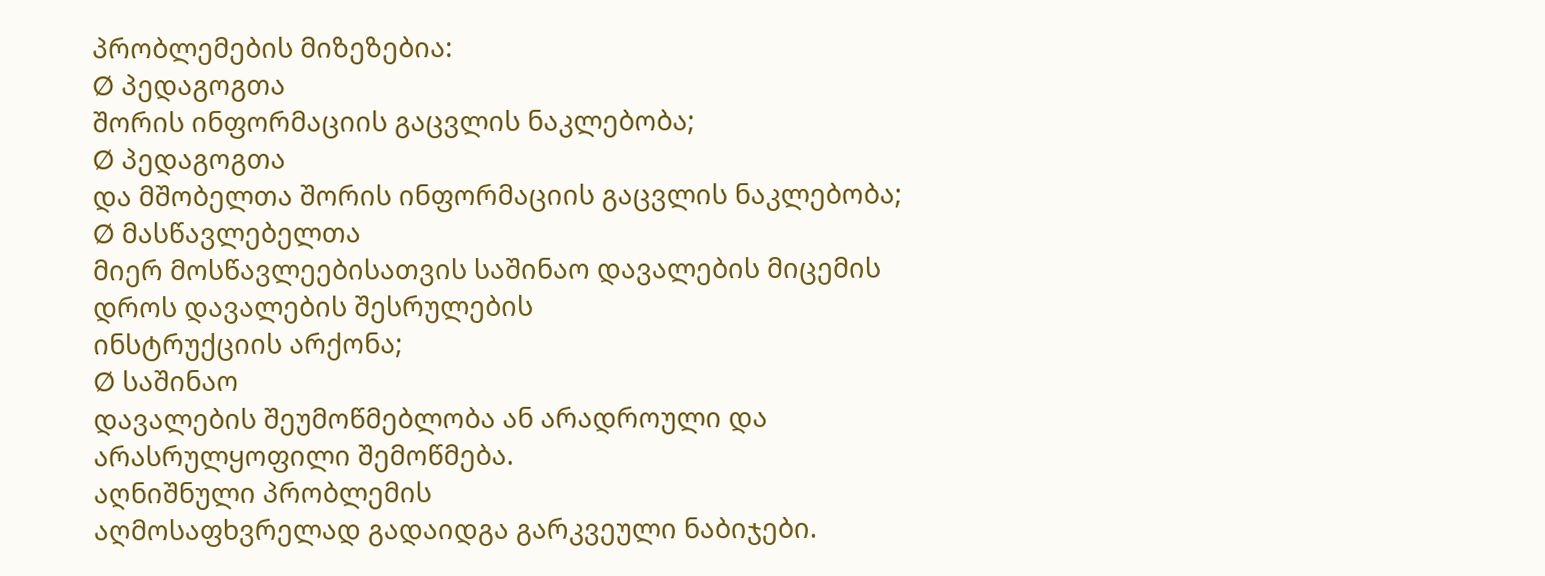პრობლემების მიზეზებია:
Ø პედაგოგთა
შორის ინფორმაციის გაცვლის ნაკლებობა;
Ø პედაგოგთა
და მშობელთა შორის ინფორმაციის გაცვლის ნაკლებობა;
Ø მასწავლებელთა
მიერ მოსწავლეებისათვის საშინაო დავალების მიცემის დროს დავალების შესრულების
ინსტრუქციის არქონა;
Ø საშინაო
დავალების შეუმოწმებლობა ან არადროული და არასრულყოფილი შემოწმება.
აღნიშნული პრობლემის
აღმოსაფხვრელად გადაიდგა გარკვეული ნაბიჯები.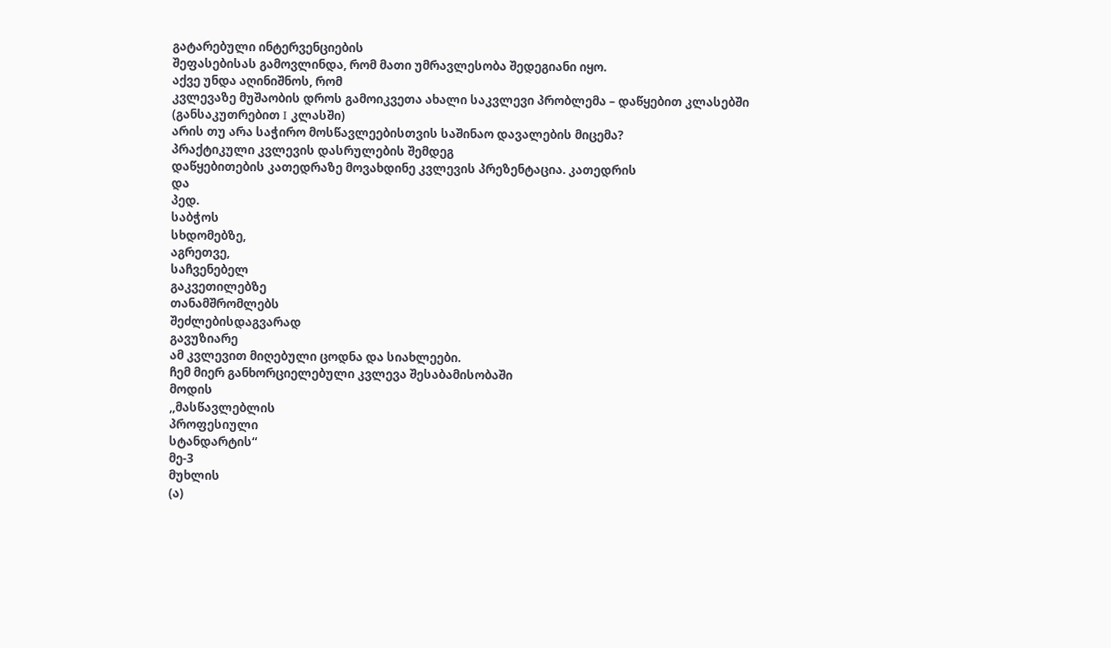გატარებული ინტერვენციების
შეფასებისას გამოვლინდა, რომ მათი უმრავლესობა შედეგიანი იყო.
აქვე უნდა აღინიშნოს, რომ
კვლევაზე მუშაობის დროს გამოიკვეთა ახალი საკვლევი პრობლემა – დაწყებით კლასებში
(განსაკუთრებით I კლასში)
არის თუ არა საჭირო მოსწავლეებისთვის საშინაო დავალების მიცემა?
პრაქტიკული კვლევის დასრულების შემდეგ
დაწყებითების კათედრაზე მოვახდინე კვლევის პრეზენტაცია. კათედრის
და
პედ.
საბჭოს
სხდომებზე,
აგრეთვე,
საჩვენებელ
გაკვეთილებზე
თანამშრომლებს
შეძლებისდაგვარად
გავუზიარე
ამ კვლევით მიღებული ცოდნა და სიახლეები.
ჩემ მიერ განხორციელებული კვლევა შესაბამისობაში
მოდის
,,მასწავლებლის
პროფესიული
სტანდარტის“
მე-3
მუხლის
(ა)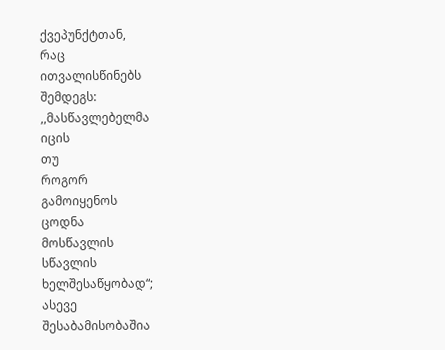ქვეპუნქტთან,
რაც
ითვალისწინებს
შემდეგს:
,,მასწავლებელმა
იცის
თუ
როგორ
გამოიყენოს
ცოდნა
მოსწავლის
სწავლის
ხელშესაწყობად“;
ასევე
შესაბამისობაშია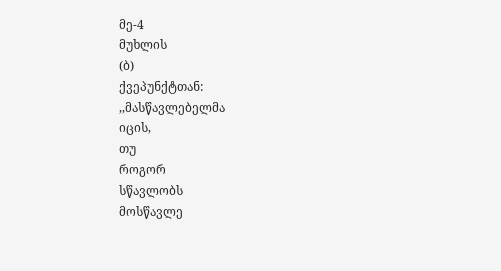მე-4
მუხლის
(ბ)
ქვეპუნქტთან:
,,მასწავლებელმა
იცის,
თუ
როგორ
სწავლობს
მოსწავლე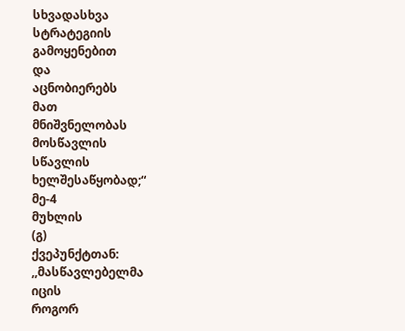სხვადასხვა
სტრატეგიის
გამოყენებით
და
აცნობიერებს
მათ
მნიშვნელობას
მოსწავლის
სწავლის
ხელშესაწყობად;“
მე-4
მუხლის
(გ)
ქვეპუნქტთან:
,,მასწავლებელმა
იცის
როგორ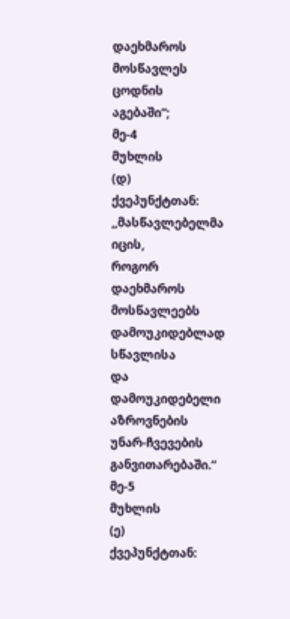დაეხმაროს
მოსწავლეს
ცოდნის
აგებაში“;
მე-4
მუხლის
(დ)
ქვეპუნქტთან:
,,მასწავლებელმა
იცის,
როგორ
დაეხმაროს
მოსწავლეებს
დამოუკიდებლად
სწავლისა
და
დამოუკიდებელი
აზროვნების
უნარ-ჩვევების
განვითარებაში.“
მე-5
მუხლის
(ე)
ქვეპუნქტთან: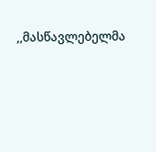,,მასწავლებელმა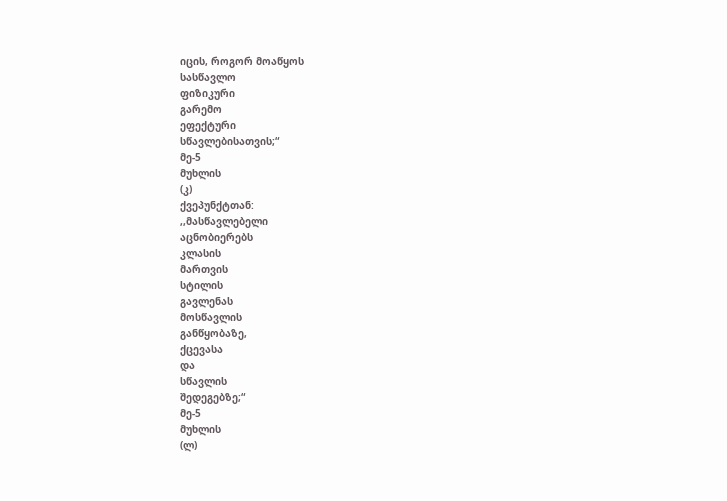იცის, როგორ მოაწყოს
სასწავლო
ფიზიკური
გარემო
ეფექტური
სწავლებისათვის;“
მე-5
მუხლის
(კ)
ქვეპუნქტთან:
,,მასწავლებელი
აცნობიერებს
კლასის
მართვის
სტილის
გავლენას
მოსწავლის
განწყობაზე,
ქცევასა
და
სწავლის
შედეგებზე;“
მე-5
მუხლის
(ლ)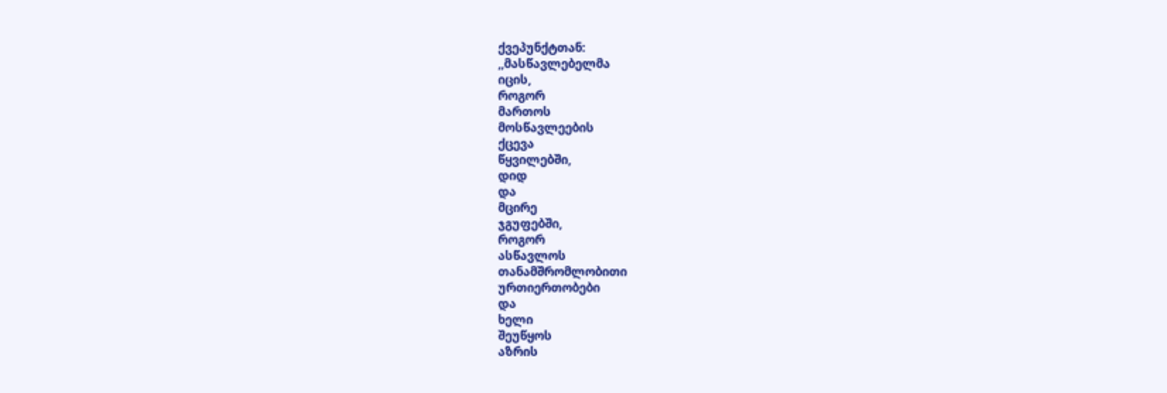ქვეპუნქტთან:
,,მასწავლებელმა
იცის,
როგორ
მართოს
მოსწავლეების
ქცევა
წყვილებში,
დიდ
და
მცირე
ჯგუფებში,
როგორ
ასწავლოს
თანამშრომლობითი
ურთიერთობები
და
ხელი
შეუწყოს
აზრის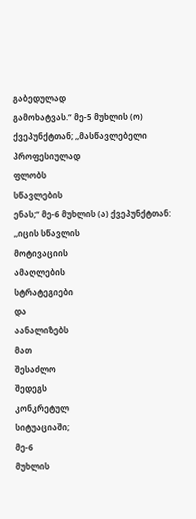გაბედულად
გამოხატვას.“ მე-5 მუხლის (ო) ქვეპუნქტთან; ,,მასწავლებელი პროფესიულად
ფლობს
სწავლების
ენას;“ მე-6 მუხლის (ა) ქვეპუნქტთან: ,,იცის სწავლის
მოტივაციის
ამაღლების
სტრატეგიები
და
აანალიზებს
მათ
შესაძლო
შედეგს
კონკრეტულ
სიტუაციაში;
მე-6
მუხლის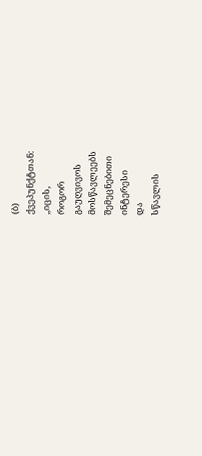(ბ)
ქვეპუნქტთან:
,,იცის,
როგორ
გაუღვივოს
მოსწავლეებს
შემეცნებითი
ინტერესი
და
სწავლის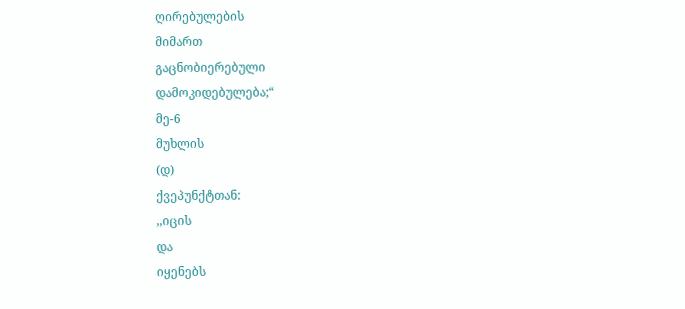ღირებულების
მიმართ
გაცნობიერებული
დამოკიდებულება;“
მე-6
მუხლის
(დ)
ქვეპუნქტთან:
,,იცის
და
იყენებს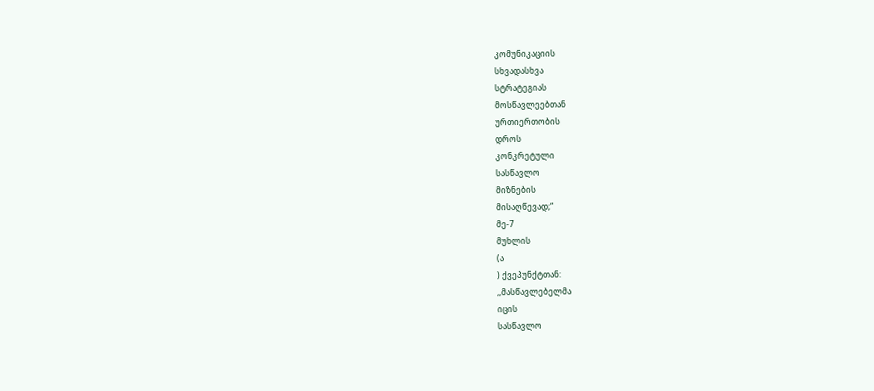კომუნიკაციის
სხვადასხვა
სტრატეგიას
მოსწავლეებთან
ურთიერთობის
დროს
კონკრეტული
სასწავლო
მიზნების
მისაღწევად;“
მე-7
მუხლის
(ა
) ქვეპუნქტთან:
,,მასწავლებელმა
იცის
სასწავლო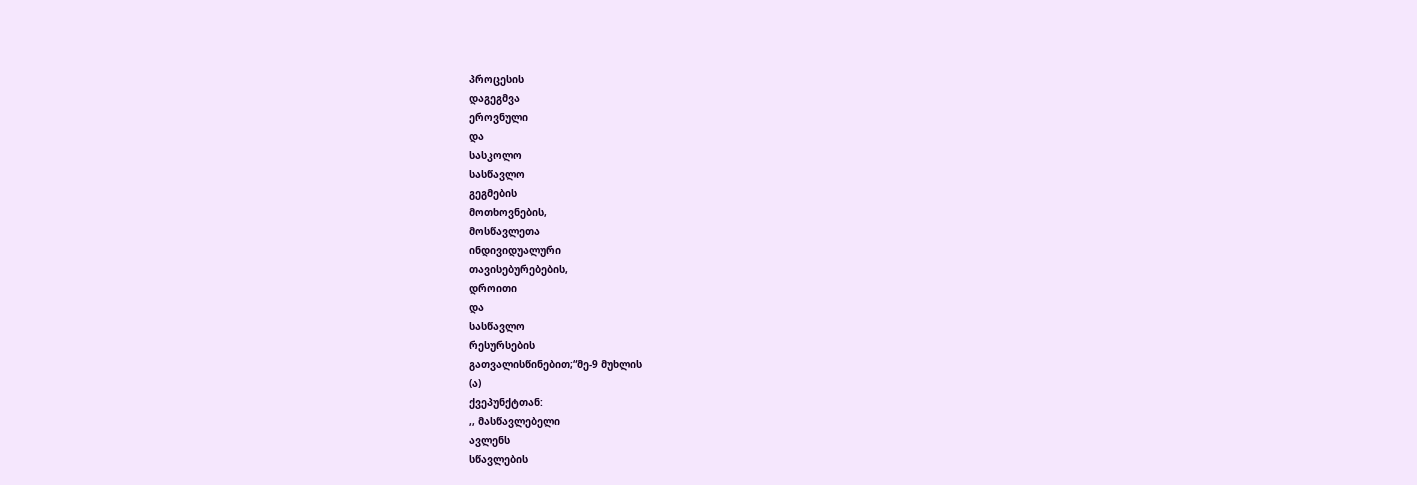პროცესის
დაგეგმვა
ეროვნული
და
სასკოლო
სასწავლო
გეგმების
მოთხოვნების,
მოსწავლეთა
ინდივიდუალური
თავისებურებების,
დროითი
და
სასწავლო
რესურსების
გათვალისწინებით;“მე-9 მუხლის
(ა)
ქვეპუნქტთან:
,, მასწავლებელი
ავლენს
სწავლების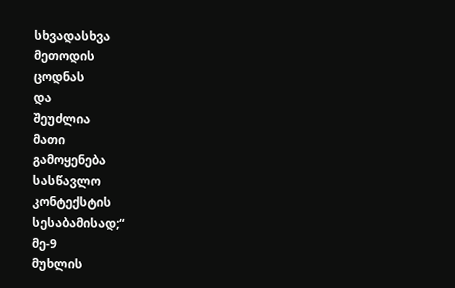სხვადასხვა
მეთოდის
ცოდნას
და
შეუძლია
მათი
გამოყენება
სასწავლო
კონტექსტის
სესაბამისად;“
მე-9
მუხლის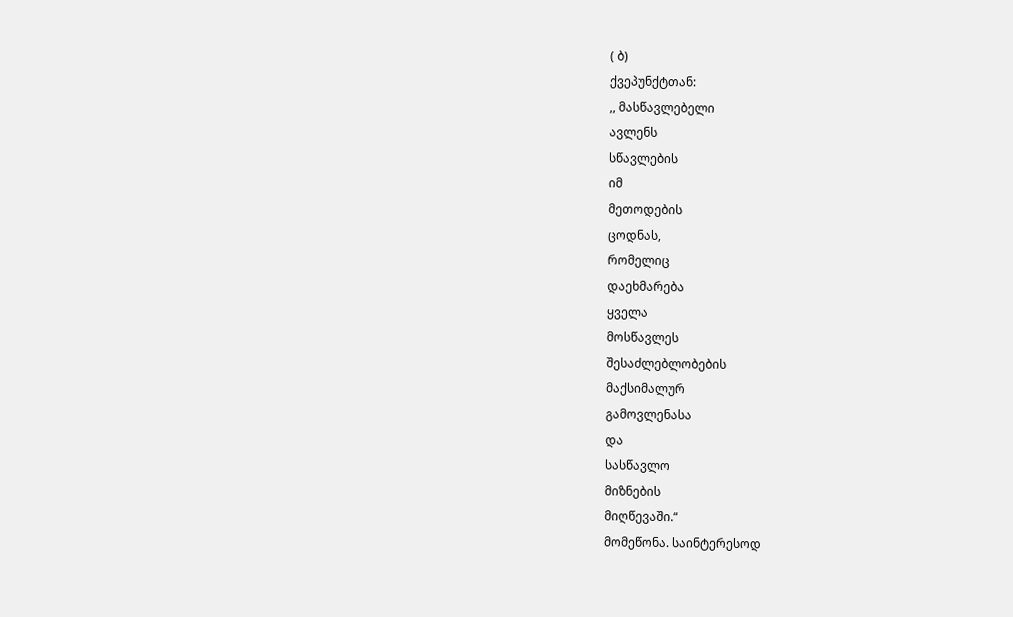( ბ)
ქვეპუნქტთან:
,, მასწავლებელი
ავლენს
სწავლების
იმ
მეთოდების
ცოდნას,
რომელიც
დაეხმარება
ყველა
მოსწავლეს
შესაძლებლობების
მაქსიმალურ
გამოვლენასა
და
სასწავლო
მიზნების
მიღწევაში.“
მომეწონა. საინტერესოდ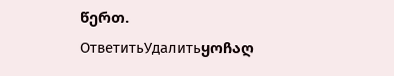წერთ.
ОтветитьУдалитьყოჩაღ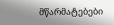მწარმატებები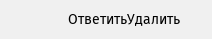ОтветитьУдалить